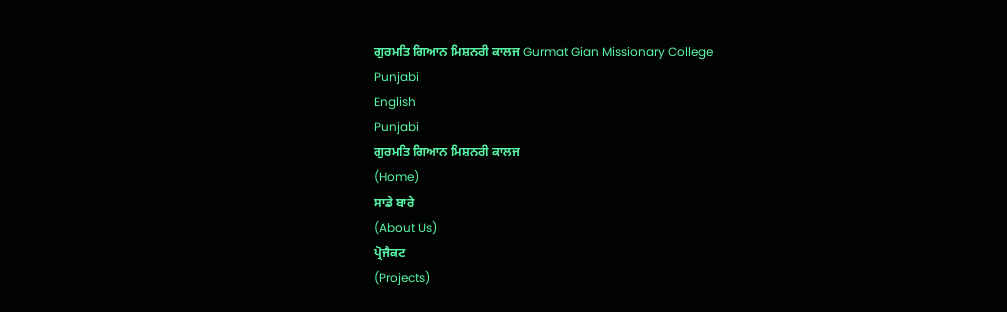ਗੁਰਮਤਿ ਗਿਆਨ ਮਿਸ਼ਨਰੀ ਕਾਲਜ Gurmat Gian Missionary College
Punjabi
English
Punjabi
ਗੁਰਮਤਿ ਗਿਆਨ ਮਿਸ਼ਨਰੀ ਕਾਲਜ
(Home)
ਸਾਡੇ ਬਾਰੇ
(About Us)
ਪ੍ਰੋਜੈਕਟ
(Projects)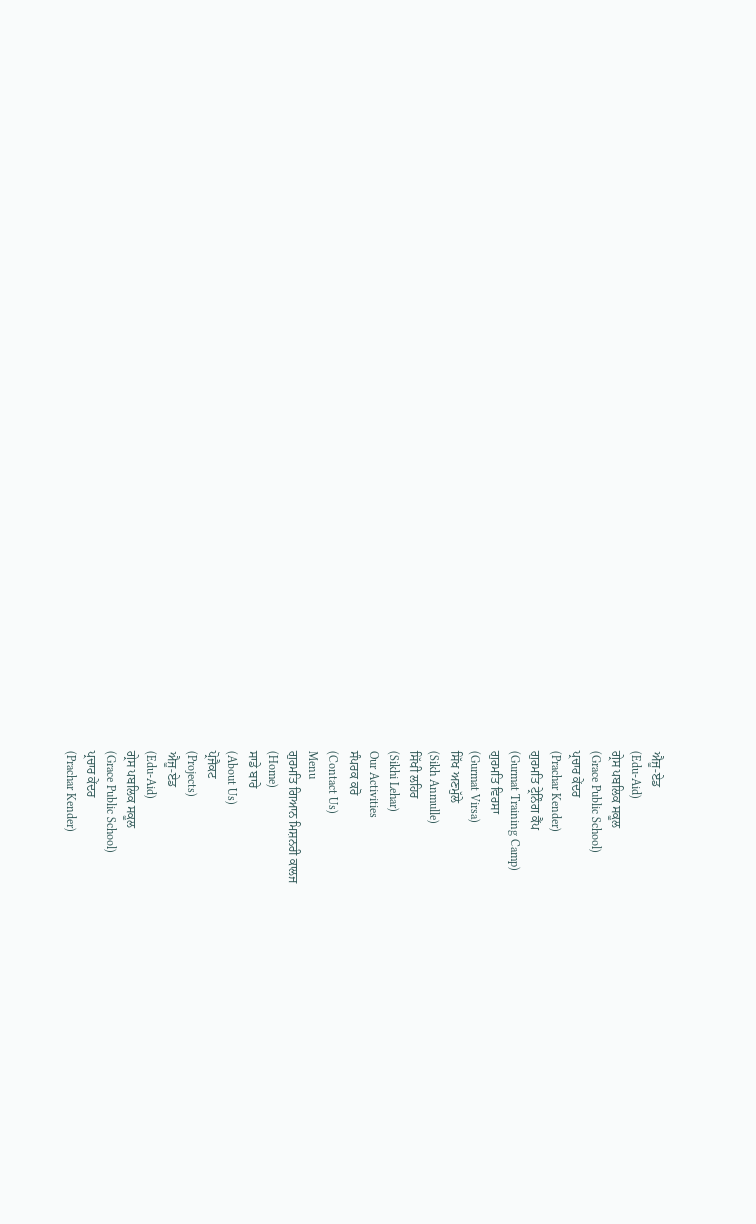ਐਜੂ-ਏਡ
(Edu-Aid)
ਗ੍ਰੇਸ ਪਬਲਿਕ ਸਕੂਲ
(Grace Public School)
ਪ੍ਰਚਾਰ ਕੇਂਦਰ
(Prachar Kender)
ਗੁਰਮਤਿ ਟ੍ਰੇਨਿੰਗ ਕੈਂਪ
(Gurmat Training Camp)
ਗੁਰਮਤਿ ਵਿਰਸਾ
(Gurmat Virsa)
ਸਿੱਖ ਅਣਮੁੱਲੇ
(Sikh Anmulle)
ਸਿੱਖੀ ਲਹਿਰ
(Sikhi Lehar)
Our Activities
ਸੰਪਰਕ ਕਰੋ
(Contact Us)
Menu
ਗੁਰਮਤਿ ਗਿਆਨ ਮਿਸ਼ਨਰੀ ਕਾਲਜ
(Home)
ਸਾਡੇ ਬਾਰੇ
(About Us)
ਪ੍ਰੋਜੈਕਟ
(Projects)
ਐਜੂ-ਏਡ
(Edu-Aid)
ਗ੍ਰੇਸ ਪਬਲਿਕ ਸਕੂਲ
(Grace Public School)
ਪ੍ਰਚਾਰ ਕੇਂਦਰ
(Prachar Kender)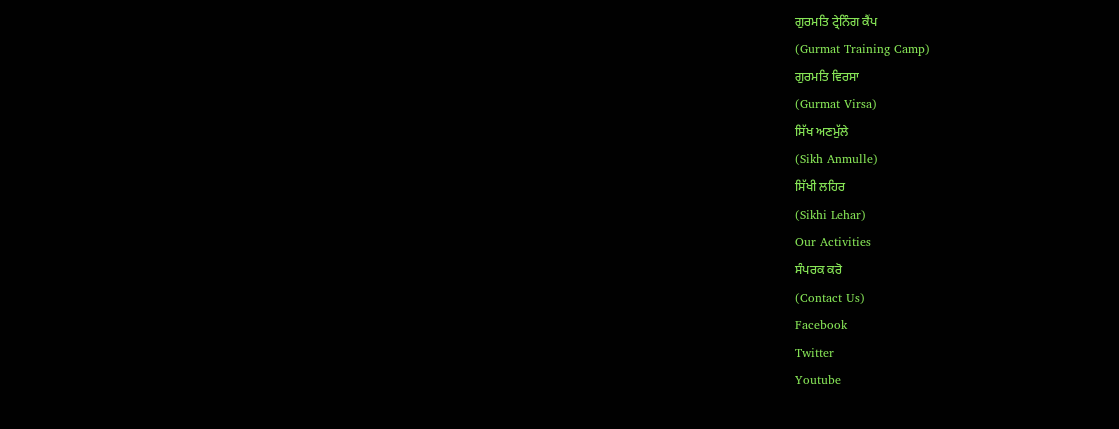ਗੁਰਮਤਿ ਟ੍ਰੇਨਿੰਗ ਕੈਂਪ
(Gurmat Training Camp)
ਗੁਰਮਤਿ ਵਿਰਸਾ
(Gurmat Virsa)
ਸਿੱਖ ਅਣਮੁੱਲੇ
(Sikh Anmulle)
ਸਿੱਖੀ ਲਹਿਰ
(Sikhi Lehar)
Our Activities
ਸੰਪਰਕ ਕਰੋ
(Contact Us)
Facebook
Twitter
Youtube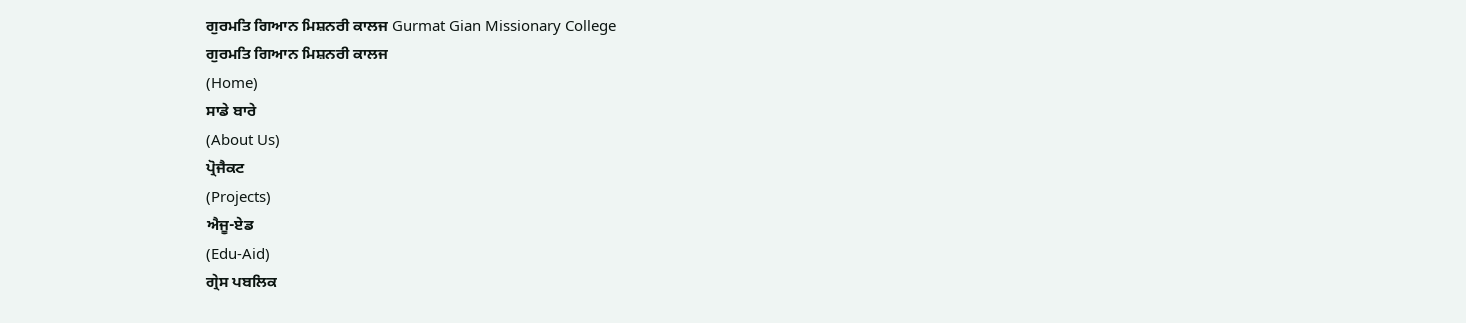ਗੁਰਮਤਿ ਗਿਆਨ ਮਿਸ਼ਨਰੀ ਕਾਲਜ Gurmat Gian Missionary College
ਗੁਰਮਤਿ ਗਿਆਨ ਮਿਸ਼ਨਰੀ ਕਾਲਜ
(Home)
ਸਾਡੇ ਬਾਰੇ
(About Us)
ਪ੍ਰੋਜੈਕਟ
(Projects)
ਐਜੂ-ਏਡ
(Edu-Aid)
ਗ੍ਰੇਸ ਪਬਲਿਕ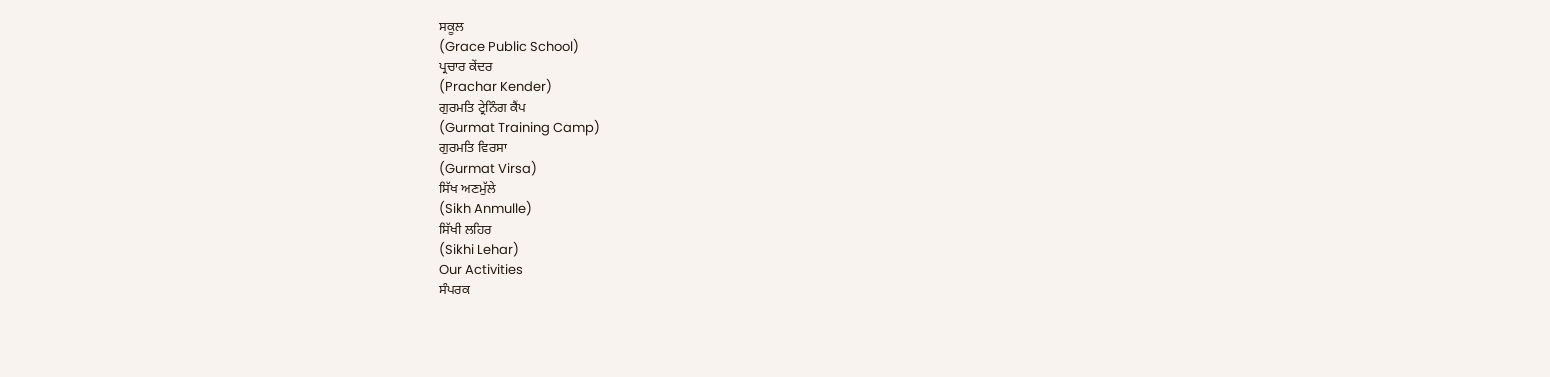ਸਕੂਲ
(Grace Public School)
ਪ੍ਰਚਾਰ ਕੇਂਦਰ
(Prachar Kender)
ਗੁਰਮਤਿ ਟ੍ਰੇਨਿੰਗ ਕੈਂਪ
(Gurmat Training Camp)
ਗੁਰਮਤਿ ਵਿਰਸਾ
(Gurmat Virsa)
ਸਿੱਖ ਅਣਮੁੱਲੇ
(Sikh Anmulle)
ਸਿੱਖੀ ਲਹਿਰ
(Sikhi Lehar)
Our Activities
ਸੰਪਰਕ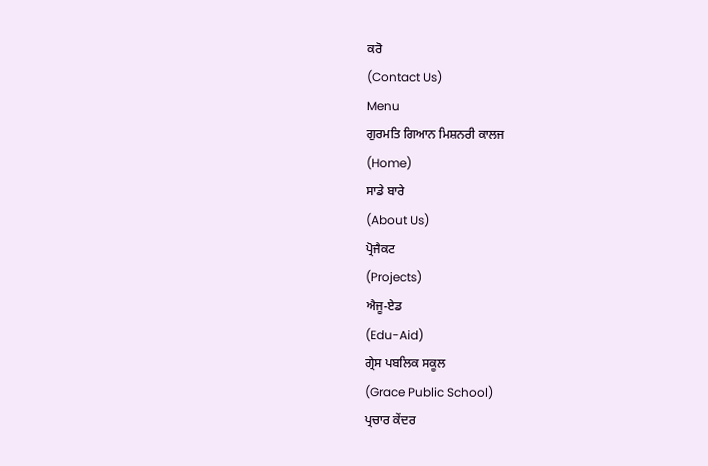ਕਰੋ
(Contact Us)
Menu
ਗੁਰਮਤਿ ਗਿਆਨ ਮਿਸ਼ਨਰੀ ਕਾਲਜ
(Home)
ਸਾਡੇ ਬਾਰੇ
(About Us)
ਪ੍ਰੋਜੈਕਟ
(Projects)
ਐਜੂ-ਏਡ
(Edu-Aid)
ਗ੍ਰੇਸ ਪਬਲਿਕ ਸਕੂਲ
(Grace Public School)
ਪ੍ਰਚਾਰ ਕੇਂਦਰ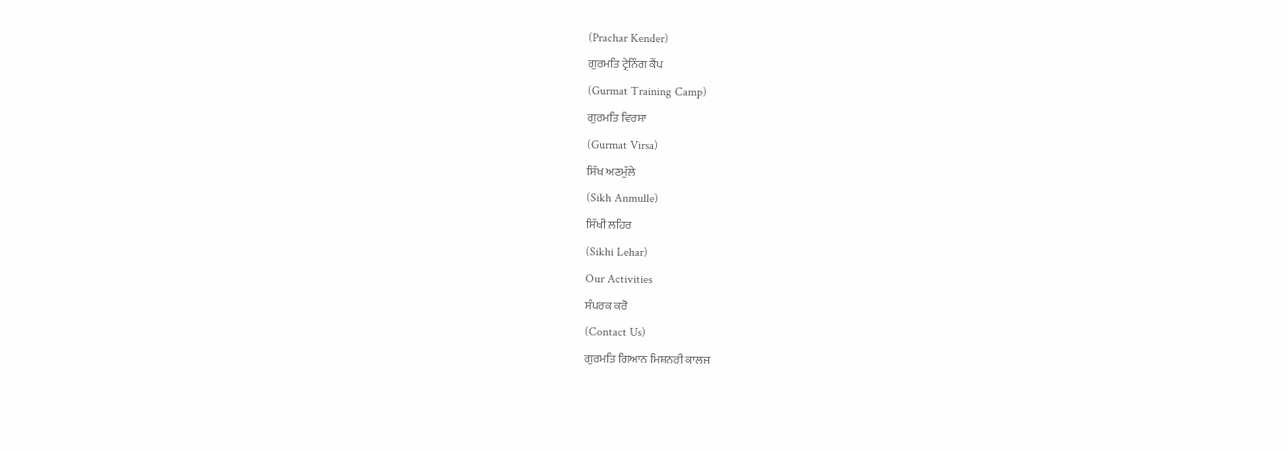(Prachar Kender)
ਗੁਰਮਤਿ ਟ੍ਰੇਨਿੰਗ ਕੈਂਪ
(Gurmat Training Camp)
ਗੁਰਮਤਿ ਵਿਰਸਾ
(Gurmat Virsa)
ਸਿੱਖ ਅਣਮੁੱਲੇ
(Sikh Anmulle)
ਸਿੱਖੀ ਲਹਿਰ
(Sikhi Lehar)
Our Activities
ਸੰਪਰਕ ਕਰੋ
(Contact Us)
ਗੁਰਮਤਿ ਗਿਆਨ ਮਿਸ਼ਨਰੀ ਕਾਲਜ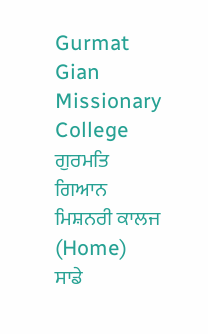Gurmat Gian Missionary College
ਗੁਰਮਤਿ ਗਿਆਨ ਮਿਸ਼ਨਰੀ ਕਾਲਜ
(Home)
ਸਾਡੇ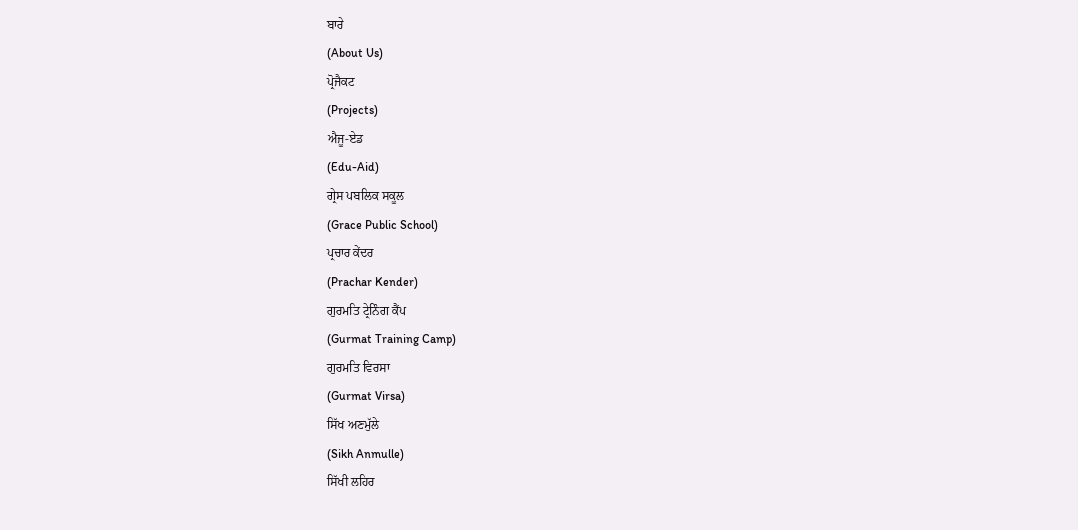ਬਾਰੇ
(About Us)
ਪ੍ਰੋਜੈਕਟ
(Projects)
ਐਜੂ-ਏਡ
(Edu-Aid)
ਗ੍ਰੇਸ ਪਬਲਿਕ ਸਕੂਲ
(Grace Public School)
ਪ੍ਰਚਾਰ ਕੇਂਦਰ
(Prachar Kender)
ਗੁਰਮਤਿ ਟ੍ਰੇਨਿੰਗ ਕੈਂਪ
(Gurmat Training Camp)
ਗੁਰਮਤਿ ਵਿਰਸਾ
(Gurmat Virsa)
ਸਿੱਖ ਅਣਮੁੱਲੇ
(Sikh Anmulle)
ਸਿੱਖੀ ਲਹਿਰ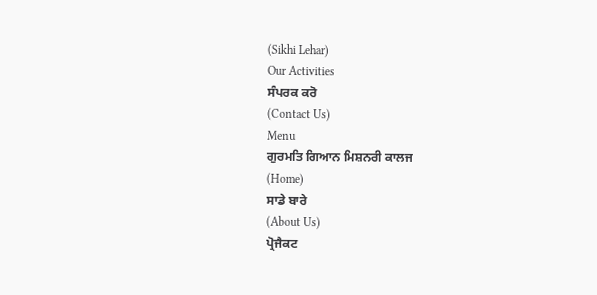(Sikhi Lehar)
Our Activities
ਸੰਪਰਕ ਕਰੋ
(Contact Us)
Menu
ਗੁਰਮਤਿ ਗਿਆਨ ਮਿਸ਼ਨਰੀ ਕਾਲਜ
(Home)
ਸਾਡੇ ਬਾਰੇ
(About Us)
ਪ੍ਰੋਜੈਕਟ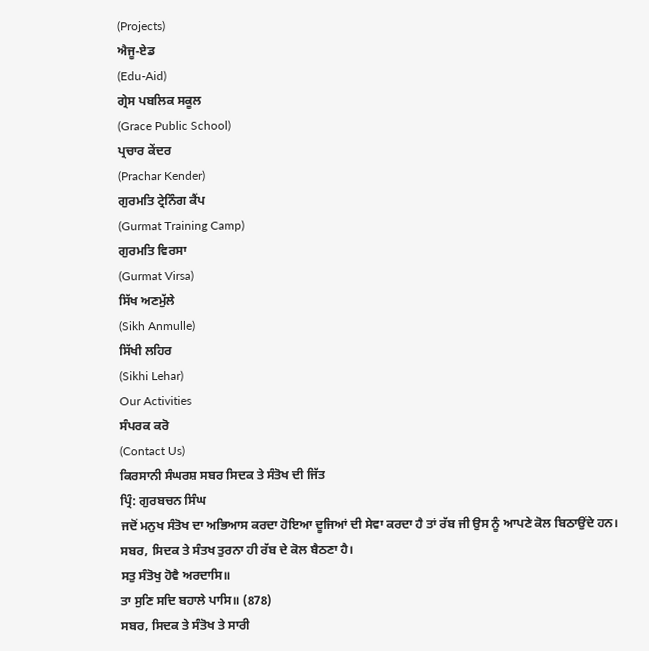(Projects)
ਐਜੂ-ਏਡ
(Edu-Aid)
ਗ੍ਰੇਸ ਪਬਲਿਕ ਸਕੂਲ
(Grace Public School)
ਪ੍ਰਚਾਰ ਕੇਂਦਰ
(Prachar Kender)
ਗੁਰਮਤਿ ਟ੍ਰੇਨਿੰਗ ਕੈਂਪ
(Gurmat Training Camp)
ਗੁਰਮਤਿ ਵਿਰਸਾ
(Gurmat Virsa)
ਸਿੱਖ ਅਣਮੁੱਲੇ
(Sikh Anmulle)
ਸਿੱਖੀ ਲਹਿਰ
(Sikhi Lehar)
Our Activities
ਸੰਪਰਕ ਕਰੋ
(Contact Us)
ਕਿਰਸਾਨੀ ਸੰਘਰਸ਼ ਸਬਰ ਸਿਦਕ ਤੇ ਸੰਤੋਖ ਦੀ ਜਿੱਤ
ਪ੍ਰਿੰ: ਗੁਰਬਚਨ ਸਿੰਘ
ਜਦੋਂ ਮਨੁਖ ਸੰਤੋਖ ਦਾ ਅਭਿਆਸ ਕਰਦਾ ਹੋਇਆ ਦੂਜਿਆਂ ਦੀ ਸੇਵਾ ਕਰਦਾ ਹੈ ਤਾਂ ਰੱਬ ਜੀ ਉਸ ਨੂੰ ਆਪਣੇ ਕੋਲ ਬਿਠਾਉਂਦੇ ਹਨ। ਸਬਰ, ਸਿਦਕ ਤੇ ਸੰਤਖ ਤੁਰਨਾ ਹੀ ਰੱਬ ਦੇ ਕੋਲ ਬੈਠਣਾ ਹੈ।
ਸਤੁ ਸੰਤੋਖੁ ਹੋਵੈ ਅਰਦਾਸਿ॥
ਤਾ ਸੁਣਿ ਸਦਿ ਬਹਾਲੇ ਪਾਸਿ॥ (878)
ਸਬਰ, ਸਿਦਕ ਤੇ ਸੰਤੋਖ ਤੇ ਸਾਰੀ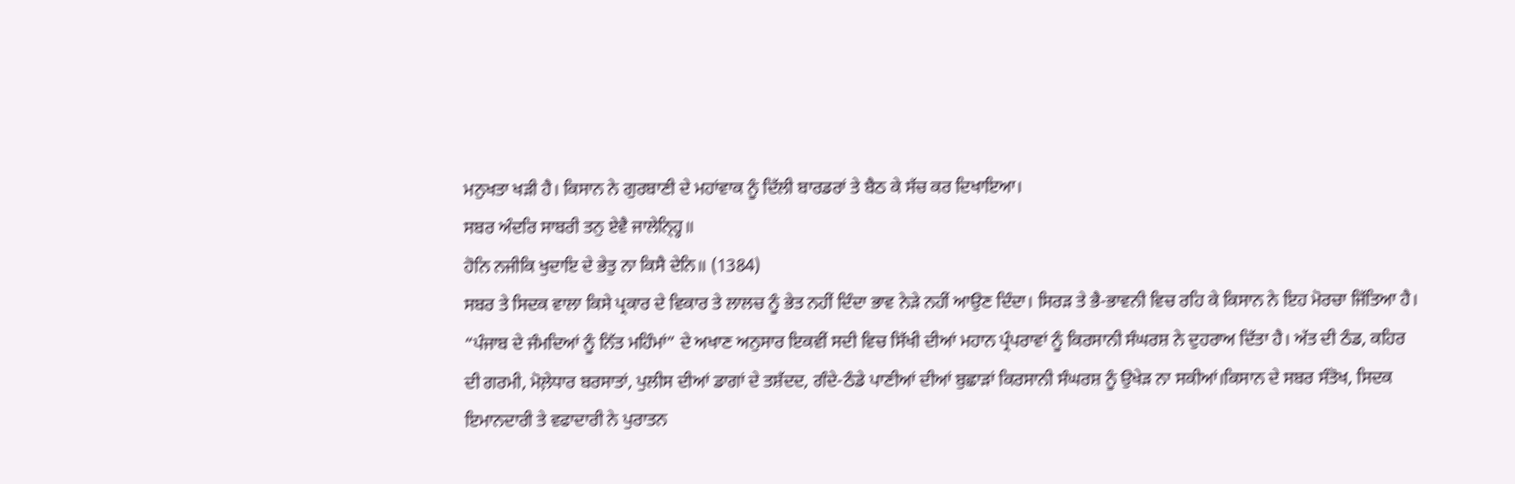ਮਨੁਖਤਾ ਖੜੀ ਹੈ। ਕਿਸਾਨ ਨੇ ਗੁਰਬਾਣੀ ਦੇ ਮਹਾਂਵਾਕ ਨੂੰ ਦਿੱਲੀ ਬਾਰਡਰਾਂ ਤੇ ਬੈਠ ਕੇ ਸੱਚ ਕਰ ਦਿਖਾਇਆ।
ਸਬਰ ਅੰਦਰਿ ਸਾਬਰੀ ਤਨੁ ਏਵੈ ਜਾਲੇਨ੍ਹ੍ਹਿ॥
ਹੋਨਿ ਨਜੀਕਿ ਖੁਦਾਇ ਦੇ ਭੇਤੁ ਨਾ ਕਿਸੈ ਦੇਨਿ॥ (1384)
ਸਬਰ ਤੇ ਸਿਦਕ ਵਾਲਾ ਕਿਸੇ ਪ੍ਰਕਾਰ ਦੇ ਵਿਕਾਰ ਤੇ ਲਾਲਚ ਨੂੰ ਭੇਤ ਨਹੀਂ ਦਿੰਦਾ ਭਾਵ ਨੇੜੇ ਨਹੀਂ ਆਉਣ ਦਿੰਦਾ। ਸਿਰੜ ਤੇ ਭੈ-ਭਾਵਨੀ ਵਿਚ ਰਹਿ ਕੇ ਕਿਸਾਨ ਨੇ ਇਹ ਮੋਰਚਾ ਜਿੱਤਿਆ ਹੈ।
“ਪੰਜਾਬ ਦੇ ਜੰਮਦਿਆਂ ਨੂੰ ਨਿੱਤ ਮਹਿੰਮਾਂ” ਦੇ ਅਖਾਣ ਅਨੁਸਾਰ ਇਕਵੀਂ ਸਦੀ ਵਿਚ ਸਿੱਖੀ ਦੀਆਂ ਮਹਾਨ ਪ੍ਰੰਪਰਾਵਾਂ ਨੂੰ ਕਿਰਸਾਨੀ ਸੰਘਰਸ਼ ਨੇ ਦੁਹਰਾਅ ਦਿੱਤਾ ਹੈ। ਅੱਤ ਦੀ ਠੰਡ, ਕਹਿਰ ਦੀ ਗਰਮੀ, ਮੋਲ਼ੇਧਾਰ ਬਰਸਾਤਾਂ, ਪੁਲੀਸ ਦੀਆਂ ਡਾਗਾਂ ਦੇ ਤਸ਼ੱਦਦ, ਗੰਦੇ-ਠੰਡੇ ਪਾਣੀਆਂ ਦੀਆਂ ਬੁਛਾੜਾਂ ਕਿਰਸਾਨੀ ਸੰਘਰਸ਼ ਨੂੰ ਉਖੇੜ ਨਾ ਸਕੀਆਂ।ਕਿਸਾਨ ਦੇ ਸਬਰ ਸੰਤੋਖ, ਸਿਦਕ ਇਮਾਨਦਾਰੀ ਤੇ ਵਫਾਦਾਰੀ ਨੇ ਪੁਰਾਤਨ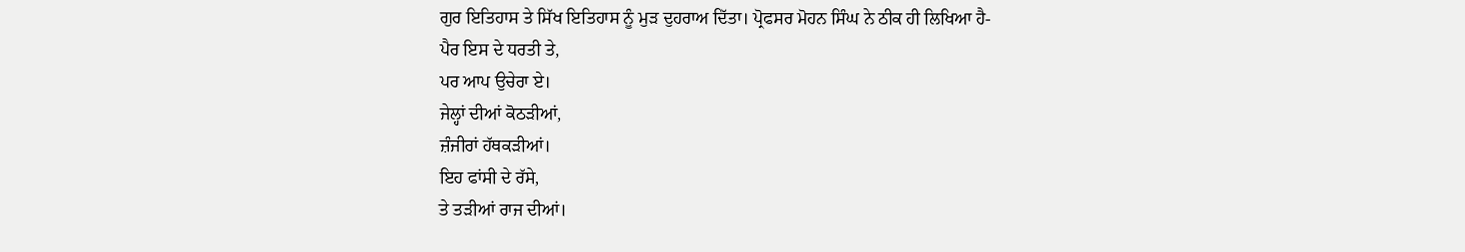ਗੁਰ ਇਤਿਹਾਸ ਤੇ ਸਿੱਖ ਇਤਿਹਾਸ ਨੂੰ ਮੁੜ ਦੁਹਰਾਅ ਦਿੱਤਾ। ਪ੍ਰੋਫਸਰ ਮੋਹਨ ਸਿੰਘ ਨੇ ਠੀਕ ਹੀ ਲਿਖਿਆ ਹੈ-
ਪੈਰ ਇਸ ਦੇ ਧਰਤੀ ਤੇ,
ਪਰ ਆਪ ਉਚੇਰਾ ਏ।
ਜੇਲ੍ਹਾਂ ਦੀਆਂ ਕੋਠੜੀਆਂ,
ਜ਼ੰਜੀਰਾਂ ਹੱਥਕੜੀਆਂ।
ਇਹ ਫਾਂਸੀ ਦੇ ਰੱਸੇ,
ਤੇ ਤੜੀਆਂ ਰਾਜ ਦੀਆਂ।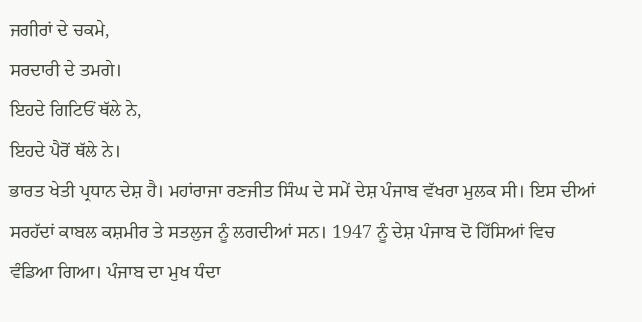ਜਗੀਰਾਂ ਦੇ ਚਕਮੇ,
ਸਰਦਾਰੀ ਦੇ ਤਮਗੇ।
ਇਹਦੇ ਗਿਟਿਓਂ ਥੱਲੇ ਨੇ,
ਇਹਦੇ ਪੈਰੋਂ ਥੱਲੇ ਨੇ।
ਭਾਰਤ ਖੇਤੀ ਪ੍ਰਧਾਨ ਦੇਸ਼ ਹੈ। ਮਹਾਂਰਾਜਾ ਰਣਜੀਤ ਸਿੰਘ ਦੇ ਸਮੇਂ ਦੇਸ਼ ਪੰਜਾਬ ਵੱਖਰਾ ਮੁਲਕ ਸੀ। ਇਸ ਦੀਆਂ ਸਰਹੱਦਾਂ ਕਾਬਲ ਕਸ਼ਮੀਰ ਤੇ ਸਤਲੁਜ ਨੂੰ ਲਗਦੀਆਂ ਸਨ। 1947 ਨੂੰ ਦੇਸ਼ ਪੰਜਾਬ ਦੋ ਹਿੱਸਿਆਂ ਵਿਚ ਵੰਡਿਆ ਗਿਆ। ਪੰਜਾਬ ਦਾ ਮੁਖ ਧੰਦਾ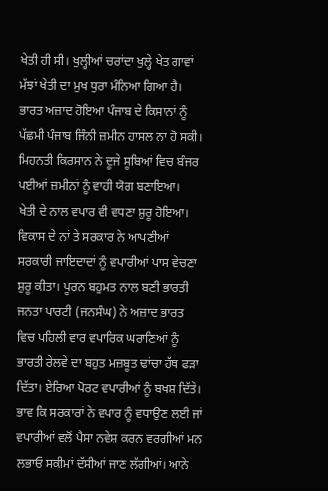ਖੇਤੀ ਹੀ ਸੀ। ਖੁਲ੍ਹੀਆਂ ਚਰਾਂਦਾ ਖੁਲ੍ਹੇ ਖੇਤ ਗਾਵਾਂ ਮੱਝਾਂ ਖੇਤੀ ਦਾ ਮੁਖ ਧੁਰਾ ਮੰਨਿਆ ਗਿਆ ਹੈ। ਭਾਰਤ ਅਜ਼ਾਦ ਹੋਇਆ ਪੰਜਾਬ ਦੇ ਕਿਸਾਨਾਂ ਨੂੰ ਪੱਛਮੀ ਪੰਜਾਬ ਜਿੰਨੀ ਜ਼ਮੀਨ ਹਾਸਲ ਨਾ ਹੋ ਸਕੀ। ਮਿਹਨਤੀ ਕਿਰਸਾਨ ਨੇ ਦੂਜੇ ਸੂਬਿਆਂ ਵਿਚ ਬੰਜਰ ਪਈਆਂ ਜ਼ਮੀਨਾਂ ਨੂੰ ਵਾਹੀ ਯੋਗ ਬਣਾਇਆ।
ਖੇਤੀ ਦੇ ਨਾਲ ਵਪਾਰ ਵੀ ਵਧਣਾ ਸ਼ੁਰੂ ਹੋਇਆ। ਵਿਕਾਸ ਦੇ ਨਾਂ ਤੇ ਸਰਕਾਰ ਨੇ ਆਪਣੀਆਂ ਸਰਕਾਰੀ ਜਾਇਦਾਦਾਂ ਨੂੰ ਵਪਾਰੀਆਂ ਪਾਸ ਵੇਚਣਾ ਸ਼ੁਰੂ ਕੀਤਾ। ਪੂਰਨ ਬਹੁਮਤ ਨਾਲ ਬਣੀ ਭਾਰਤੀ ਜਨਤਾ ਪਾਰਟੀ (ਜਨਸੰਘ) ਨੇ ਅਜ਼ਾਦ ਭਾਰਤ ਵਿਚ ਪਹਿਲੀ ਵਾਰ ਵਪਾਰਿਕ ਘਰਾਣਿਆਂ ਨੂੰ ਭਾਰਤੀ ਰੇਲਵੇ ਦਾ ਬਹੁਤ ਮਜ਼ਬੂਤ ਢਾਂਚਾ ਹੱਥ ਫੜਾ ਦਿੱਤਾ। ਏਰਿਆ ਪੋਰਟ ਵਪਾਰੀਆਂ ਨੂੰ ਬਖਸ਼ ਦਿੱਤੇ। ਭਾਵ ਕਿ ਸਰਕਾਰਾਂ ਨੇ ਵਪਾਰ ਨੂੰ ਵਧਾਉਣ ਲਈ ਜਾਂ ਵਪਾਰੀਆਂ ਵਲੋਂ ਪੈਸਾ ਨਵੇਸ਼ ਕਰਨ ਵਰਗੀਆਂ ਮਨ ਲਭਾਓ ਸਕੀਮਾਂ ਦੱਸੀਆਂ ਜਾਣ ਲੱਗੀਆਂ। ਆਨੇ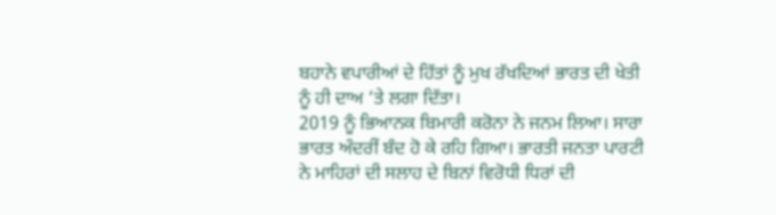ਬਹਾਨੇ ਵਪਾਰੀਆਂ ਦੇ ਹਿੱਤਾਂ ਨੂੰ ਮੁਖ ਰੱਖਦਿਆਂ ਭਾਰਤ ਦੀ ਖੇਤੀ ਨੂੰ ਹੀ ਦਾਅ ‘ਤੇ ਲਗਾ ਦਿੱਤਾ।
2019 ਨੂੰ ਭਿਆਨਕ ਬਿਮਾਰੀ ਕਰੋਨਾ ਨੇ ਜਨਮ ਲਿਆ। ਸਾਰਾ ਭਾਰਤ ਅੰਦਰੀਂ ਬੰਦ ਹੋ ਕੇ ਰਹਿ ਗਿਆ। ਭਾਰਤੀ ਜਨਤਾ ਪਾਰਟੀ ਨੇ ਮਾਹਿਰਾਂ ਦੀ ਸਲਾਹ ਦੇ ਬਿਨਾਂ ਵਿਰੋਧੀ ਧਿਰਾਂ ਦੀ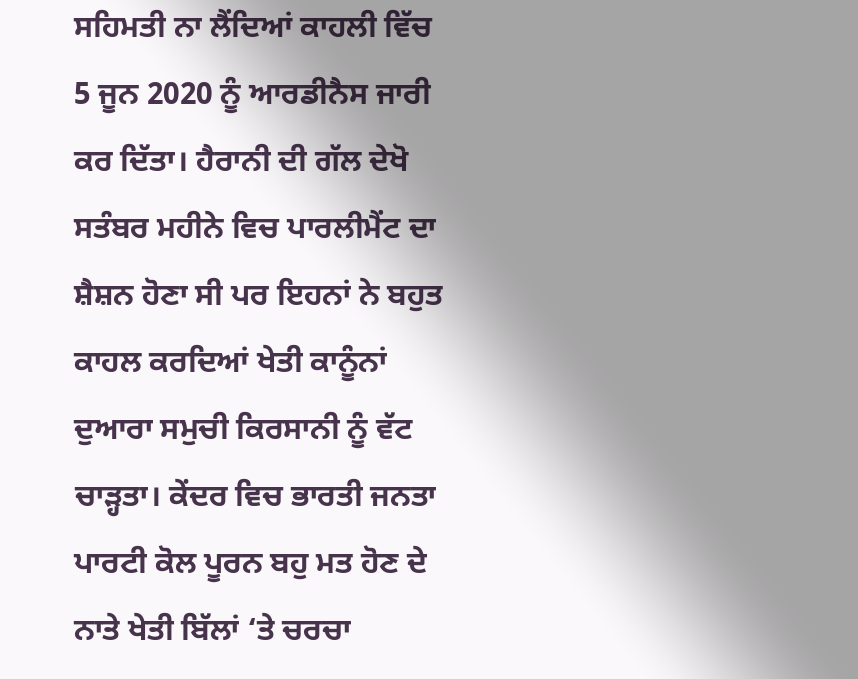ਸਹਿਮਤੀ ਨਾ ਲੈਂਦਿਆਂ ਕਾਹਲੀ ਵਿੱਚ 5 ਜੂਨ 2020 ਨੂੰ ਆਰਡੀਨੈਸ ਜਾਰੀ ਕਰ ਦਿੱਤਾ। ਹੈਰਾਨੀ ਦੀ ਗੱਲ ਦੇਖੋ ਸਤੰਬਰ ਮਹੀਨੇ ਵਿਚ ਪਾਰਲੀਮੈਂਟ ਦਾ ਸ਼ੈਸ਼ਨ ਹੋਣਾ ਸੀ ਪਰ ਇਹਨਾਂ ਨੇ ਬਹੁਤ ਕਾਹਲ ਕਰਦਿਆਂ ਖੇਤੀ ਕਾਨੂੰਨਾਂ ਦੁਆਰਾ ਸਮੁਚੀ ਕਿਰਸਾਨੀ ਨੂੰ ਵੱਟ ਚਾੜ੍ਹਤਾ। ਕੇਂਦਰ ਵਿਚ ਭਾਰਤੀ ਜਨਤਾ ਪਾਰਟੀ ਕੋਲ ਪੂਰਨ ਬਹੁ ਮਤ ਹੋਣ ਦੇ ਨਾਤੇ ਖੇਤੀ ਬਿੱਲਾਂ ‘ਤੇ ਚਰਚਾ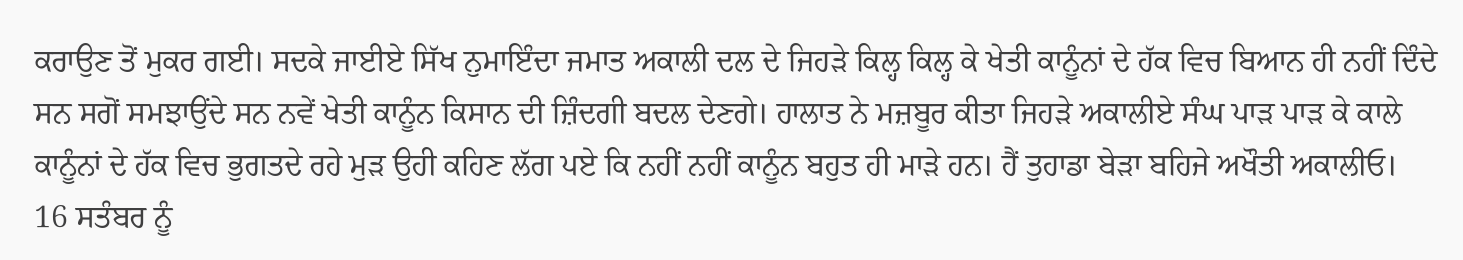ਕਰਾਉਣ ਤੋਂ ਮੁਕਰ ਗਈ। ਸਦਕੇ ਜਾਈਏ ਸਿੱਖ ਨੁਮਾਇੰਦਾ ਜਮਾਤ ਅਕਾਲੀ ਦਲ ਦੇ ਜਿਹੜੇ ਕਿਲ੍ਹ ਕਿਲ੍ਹ ਕੇ ਖੇਤੀ ਕਾਨੂੰਨਾਂ ਦੇ ਹੱਕ ਵਿਚ ਬਿਆਨ ਹੀ ਨਹੀਂ ਦਿੰਦੇ ਸਨ ਸਗੋਂ ਸਮਝਾਉਂਦੇ ਸਨ ਨਵੇਂ ਖੇਤੀ ਕਾਨੂੰਨ ਕਿਸਾਨ ਦੀ ਜ਼ਿੰਦਗੀ ਬਦਲ ਦੇਣਗੇ। ਹਾਲਾਤ ਨੇ ਮਜ਼ਬੂਰ ਕੀਤਾ ਜਿਹੜੇ ਅਕਾਲੀਏ ਸੰਘ ਪਾੜ ਪਾੜ ਕੇ ਕਾਲੇ ਕਾਨੂੰਨਾਂ ਦੇ ਹੱਕ ਵਿਚ ਭੁਗਤਦੇ ਰਹੇ ਮੁੜ ਉਹੀ ਕਹਿਣ ਲੱਗ ਪਏ ਕਿ ਨਹੀਂ ਨਹੀਂ ਕਾਨੂੰਨ ਬਹੁਤ ਹੀ ਮਾੜੇ ਹਨ। ਹੈਂ ਤੁਹਾਡਾ ਬੇੜਾ ਬਹਿਜੇ ਅਖੌਤੀ ਅਕਾਲੀਓ।
16 ਸਤੰਬਰ ਨੂੰ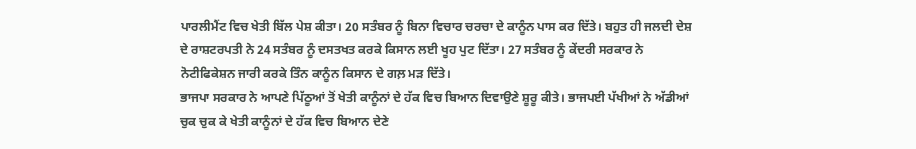ਪਾਰਲੀਮੈਂਟ ਵਿਚ ਖੇਤੀ ਬਿੱਲ ਪੇਸ਼ ਕੀਤਾ। 20 ਸਤੰਬਰ ਨੂੰ ਬਿਨਾ ਵਿਚਾਰ ਚਰਚਾ ਦੇ ਕਾਨੂੰਨ ਪਾਸ ਕਰ ਦਿੱਤੇ। ਬਹੁਤ ਹੀ ਜਲਦੀ ਦੇਸ਼ ਦੇ ਰਾਸ਼ਟਰਪਤੀ ਨੇ 24 ਸਤੰਬਰ ਨੂੰ ਦਸਤਖਤ ਕਰਕੇ ਕਿਸਾਨ ਲਈ ਖੂਹ ਪੁਟ ਦਿੱਤਾ। 27 ਸਤੰਬਰ ਨੂੰ ਕੇਂਦਰੀ ਸਰਕਾਰ ਨੇ ਨੋਟੀਫਿਕੇਸ਼ਨ ਜਾਰੀ ਕਰਕੇ ਤਿੰਨ ਕਾਨੂੰਨ ਕਿਸਾਨ ਦੇ ਗਲ਼ ਮੜ ਦਿੱਤੇ।
ਭਾਜਪਾ ਸਰਕਾਰ ਨੇ ਆਪਣੇ ਪਿੱਠੂਆਂ ਤੋਂ ਖੇਤੀ ਕਾਨੂੰਨਾਂ ਦੇ ਹੱਕ ਵਿਚ ਬਿਆਨ ਦਿਵਾਉਣੇ ਸ਼ੂਰੂ ਕੀਤੇ। ਭਾਜਪਈ ਪੱਖੀਆਂ ਨੇ ਅੱਡੀਆਂ ਚੁਕ ਚੁਕ ਕੇ ਖੇਤੀ ਕਾਨੂੰਨਾਂ ਦੇ ਹੱਕ ਵਿਚ ਬਿਆਨ ਦੇਣੇ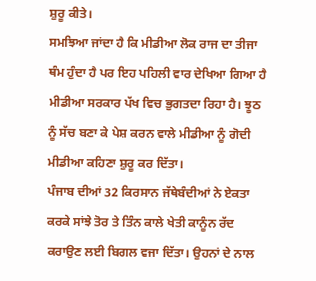ਸ਼ੁਰੂ ਕੀਤੇ।
ਸਮਝਿਆ ਜਾਂਦਾ ਹੈ ਕਿ ਮੀਡੀਆ ਲੋਕ ਰਾਜ ਦਾ ਤੀਜਾ ਥੰਮ ਹੁੰਦਾ ਹੈ ਪਰ ਇਹ ਪਹਿਲੀ ਵਾਰ ਦੇਖਿਆ ਗਿਆ ਹੈ ਮੀਡੀਆ ਸਰਕਾਰ ਪੱਖ ਵਿਚ ਭੁਗਤਦਾ ਰਿਹਾ ਹੈ। ਝੂਠ ਨੂੰ ਸੱਚ ਬਣਾ ਕੇ ਪੇਸ਼ ਕਰਨ ਵਾਲੇ ਮੀਡੀਆ ਨੂੰ ਗੋਦੀ ਮੀਡੀਆ ਕਹਿਣਾ ਸ਼ੁਰੂ ਕਰ ਦਿੱਤਾ।
ਪੰਜਾਬ ਦੀਆਂ 32 ਕਿਰਸਾਨ ਜੱਥੇਬੰਦੀਆਂ ਨੇ ਏਕਤਾ ਕਰਕੇ ਸਾਂਝੇ ਤੋਰ ਤੇ ਤਿੰਨ ਕਾਲੇ ਖੇਤੀ ਕਾਨੂੰਨ ਰੱਦ ਕਰਾਉਣ ਲਈ ਬਿਗਲ ਵਜਾ ਦਿੱਤਾ। ਉਹਨਾਂ ਦੇ ਨਾਲ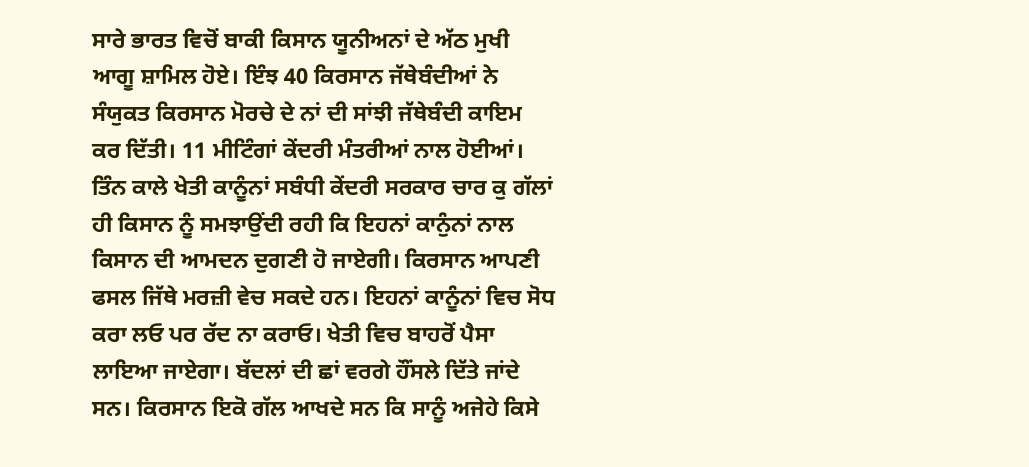ਸਾਰੇ ਭਾਰਤ ਵਿਚੋਂ ਬਾਕੀ ਕਿਸਾਨ ਯੂਨੀਅਨਾਂ ਦੇ ਅੱਠ ਮੁਖੀ ਆਗੂ ਸ਼ਾਮਿਲ ਹੋਏ। ਇੰਝ 40 ਕਿਰਸਾਨ ਜੱਥੇਬੰਦੀਆਂ ਨੇ ਸੰਯੁਕਤ ਕਿਰਸਾਨ ਮੋਰਚੇ ਦੇ ਨਾਂ ਦੀ ਸਾਂਝੀ ਜੱਥੇਬੰਦੀ ਕਾਇਮ ਕਰ ਦਿੱਤੀ। 11 ਮੀਟਿੰਗਾਂ ਕੇਂਦਰੀ ਮੰਤਰੀਆਂ ਨਾਲ ਹੋਈਆਂ। ਤਿੰਨ ਕਾਲੇ ਖੇਤੀ ਕਾਨੂੰਨਾਂ ਸਬੰਧੀ ਕੇਂਦਰੀ ਸਰਕਾਰ ਚਾਰ ਕੁ ਗੱਲਾਂ ਹੀ ਕਿਸਾਨ ਨੂੰ ਸਮਝਾਉਂਦੀ ਰਹੀ ਕਿ ਇਹਨਾਂ ਕਾਨੁੰਨਾਂ ਨਾਲ ਕਿਸਾਨ ਦੀ ਆਮਦਨ ਦੁਗਣੀ ਹੋ ਜਾਏਗੀ। ਕਿਰਸਾਨ ਆਪਣੀ ਫਸਲ ਜਿੱਥੇ ਮਰਜ਼ੀ ਵੇਚ ਸਕਦੇ ਹਨ। ਇਹਨਾਂ ਕਾਨੂੰਨਾਂ ਵਿਚ ਸੋਧ ਕਰਾ ਲਓ ਪਰ ਰੱਦ ਨਾ ਕਰਾਓ। ਖੇਤੀ ਵਿਚ ਬਾਹਰੋਂ ਪੈਸਾ ਲਾਇਆ ਜਾਏਗਾ। ਬੱਦਲਾਂ ਦੀ ਛਾਂ ਵਰਗੇ ਹੌਂਸਲੇ ਦਿੱਤੇ ਜਾਂਦੇ ਸਨ। ਕਿਰਸਾਨ ਇਕੋ ਗੱਲ ਆਖਦੇ ਸਨ ਕਿ ਸਾਨੂੰ ਅਜੇਹੇ ਕਿਸੇ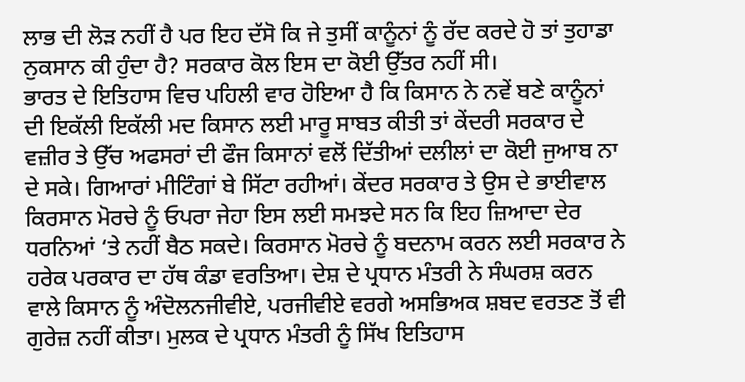ਲਾਭ ਦੀ ਲੋੜ ਨਹੀਂ ਹੈ ਪਰ ਇਹ ਦੱਸੋ ਕਿ ਜੇ ਤੁਸੀਂ ਕਾਨੂੰਨਾਂ ਨੂੰ ਰੱਦ ਕਰਦੇ ਹੋ ਤਾਂ ਤੁਹਾਡਾ ਨੁਕਸਾਨ ਕੀ ਹੁੰਦਾ ਹੈ? ਸਰਕਾਰ ਕੋਲ ਇਸ ਦਾ ਕੋਈ ਉੱਤਰ ਨਹੀਂ ਸੀ।
ਭਾਰਤ ਦੇ ਇਤਿਹਾਸ ਵਿਚ ਪਹਿਲੀ ਵਾਰ ਹੋਇਆ ਹੈ ਕਿ ਕਿਸਾਨ ਨੇ ਨਵੇਂ ਬਣੇ ਕਾਨੂੰਨਾਂ ਦੀ ਇਕੱਲੀ ਇਕੱਲੀ ਮਦ ਕਿਸਾਨ ਲਈ ਮਾਰੂ ਸਾਬਤ ਕੀਤੀ ਤਾਂ ਕੇਂਦਰੀ ਸਰਕਾਰ ਦੇ ਵਜ਼ੀਰ ਤੇ ਉੱਚ ਅਫਸਰਾਂ ਦੀ ਫੌਜ ਕਿਸਾਨਾਂ ਵਲੋਂ ਦਿੱਤੀਆਂ ਦਲੀਲਾਂ ਦਾ ਕੋਈ ਜੁਆਬ ਨਾ ਦੇ ਸਕੇ। ਗਿਆਰਾਂ ਮੀਟਿੰਗਾਂ ਬੇ ਸਿੱਟਾ ਰਹੀਆਂ। ਕੇਂਦਰ ਸਰਕਾਰ ਤੇ ਉਸ ਦੇ ਭਾਈਵਾਲ ਕਿਰਸਾਨ ਮੋਰਚੇ ਨੂੰ ਓਪਰਾ ਜੇਹਾ ਇਸ ਲਈ ਸਮਝਦੇ ਸਨ ਕਿ ਇਹ ਜ਼ਿਆਦਾ ਦੇਰ ਧਰਨਿਆਂ ‘ਤੇ ਨਹੀਂ ਬੈਠ ਸਕਦੇ। ਕਿਰਸਾਨ ਮੋਰਚੇ ਨੂੰ ਬਦਨਾਮ ਕਰਨ ਲਈ ਸਰਕਾਰ ਨੇ ਹਰੇਕ ਪਰਕਾਰ ਦਾ ਹੱਥ ਕੰਡਾ ਵਰਤਿਆ। ਦੇਸ਼ ਦੇ ਪ੍ਰਧਾਨ ਮੰਤਰੀ ਨੇ ਸੰਘਰਸ਼ ਕਰਨ ਵਾਲੇ ਕਿਸਾਨ ਨੂੰ ਅੰਦੋਲਨਜੀਵੀਏ, ਪਰਜੀਵੀਏ ਵਰਗੇ ਅਸਭਿਅਕ ਸ਼ਬਦ ਵਰਤਣ ਤੋਂ ਵੀ ਗੁਰੇਜ਼ ਨਹੀਂ ਕੀਤਾ। ਮੁਲਕ ਦੇ ਪ੍ਰਧਾਨ ਮੰਤਰੀ ਨੂੰ ਸਿੱਖ ਇਤਿਹਾਸ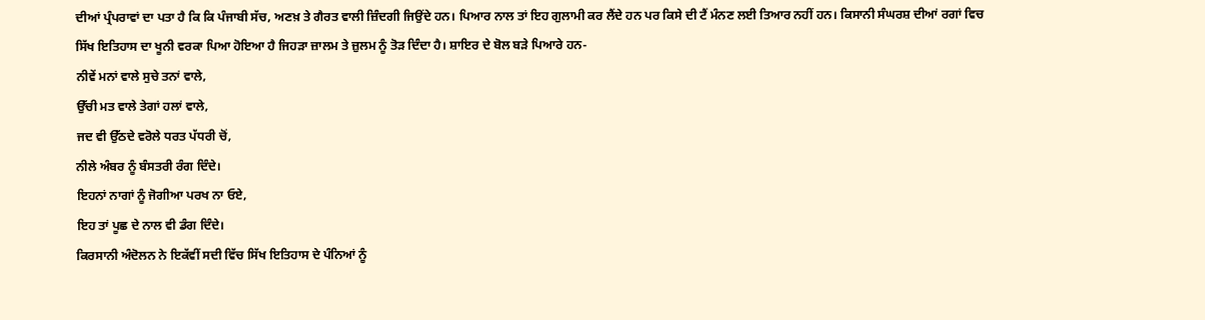ਦੀਆਂ ਪ੍ਰੰਪਰਾਵਾਂ ਦਾ ਪਤਾ ਹੈ ਕਿ ਕਿ ਪੰਜਾਬੀ ਸੱਚ, ਅਣਖ਼ ਤੇ ਗੈਰਤ ਵਾਲੀ ਜ਼ਿੰਦਗੀ ਜਿਉਂਦੇ ਹਨ। ਪਿਆਰ ਨਾਲ ਤਾਂ ਇਹ ਗੁਲਾਮੀ ਕਰ ਲੈਂਦੇ ਹਨ ਪਰ ਕਿਸੇ ਦੀ ਟੈਂ ਮੰਨਣ ਲਈ ਤਿਆਰ ਨਹੀਂ ਹਨ। ਕਿਸਾਨੀ ਸੰਘਰਸ਼ ਦੀਆਂ ਰਗਾਂ ਵਿਚ ਸਿੱਖ ਇਤਿਹਾਸ ਦਾ ਖੂਨੀ ਵਰਕਾ ਪਿਆ ਹੋਇਆ ਹੈ ਜਿਹੜਾ ਜ਼ਾਲਮ ਤੇ ਜ਼ੁਲਮ ਨੂੰ ਤੋੜ ਦਿੰਦਾ ਹੈ। ਸ਼ਾਇਰ ਦੇ ਬੋਲ ਬੜੇ ਪਿਆਰੇ ਹਨ-
ਨੀਵੇਂ ਮਨਾਂ ਵਾਲੇ ਸੁਚੇ ਤਨਾਂ ਵਾਲੇ,
ਉੱਚੀ ਮਤ ਵਾਲੇ ਤੇਗਾਂ ਹਲਾਂ ਵਾਲੇ,
ਜਦ ਵੀ ਉੱਠਦੇ ਵਰੋਲੇ ਧਰਤ ਪੱਧਰੀ ਚੋਂ,
ਨੀਲੇ ਅੰਬਰ ਨੂੰ ਬੰਸਤਰੀ ਰੰਗ ਦਿੰਦੇ।
ਇਹਨਾਂ ਨਾਗਾਂ ਨੂੰ ਜੋਗੀਆ ਪਰਖ ਨਾ ਓਏ,
ਇਹ ਤਾਂ ਪੂਛ ਦੇ ਨਾਲ ਵੀ ਡੰਗ ਦਿੰਦੇ।
ਕਿਰਸਾਨੀ ਅੰਦੋਲਨ ਨੇ ਇਕੱਵੀਂ ਸਦੀ ਵਿੱਚ ਸਿੱਖ ਇਤਿਹਾਸ ਦੇ ਪੰਨਿਆਂ ਨੂੰ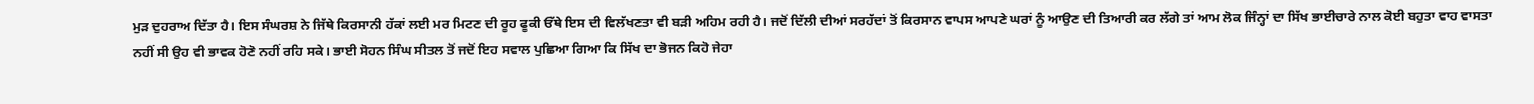ਮੁੜ ਦੁਹਰਾਅ ਦਿੱਤਾ ਹੈ। ਇਸ ਸੰਘਰਸ਼ ਨੇ ਜਿੱਥੇ ਕਿਰਸਾਨੀ ਹੱਕਾਂ ਲਈ ਮਰ ਮਿਟਣ ਦੀ ਰੂਹ ਫੂਕੀ ਓੱਥੇ ਇਸ ਦੀ ਵਿਲੱਖਣਤਾ ਵੀ ਬੜੀ ਅਹਿਮ ਰਹੀ ਹੈ। ਜਦੋਂ ਦਿੱਲੀ ਦੀਆਂ ਸਰਹੱਦਾਂ ਤੋਂ ਕਿਰਸਾਨ ਵਾਪਸ ਆਪਣੇ ਘਰਾਂ ਨੂੰ ਆਉਣ ਦੀ ਤਿਆਰੀ ਕਰ ਲੱਗੇ ਤਾਂ ਆਮ ਲੋਕ ਜਿੰਨ੍ਹਾਂ ਦਾ ਸਿੱਖ ਭਾਈਚਾਰੇ ਨਾਲ ਕੋਈ ਬਹੁਤਾ ਵਾਹ ਵਾਸਤਾ ਨਹੀਂ ਸੀ ਉਹ ਵੀ ਭਾਵਕ ਹੋਣੋ ਨਹੀਂ ਰਹਿ ਸਕੇ। ਭਾਈ ਸੋਹਨ ਸਿੰਘ ਸੀਤਲ ਤੋਂ ਜਦੋਂ ਇਹ ਸਵਾਲ ਪੁਛਿਆ ਗਿਆ ਕਿ ਸਿੱਖ ਦਾ ਭੋਜਨ ਕਿਹੋ ਜੇਹਾ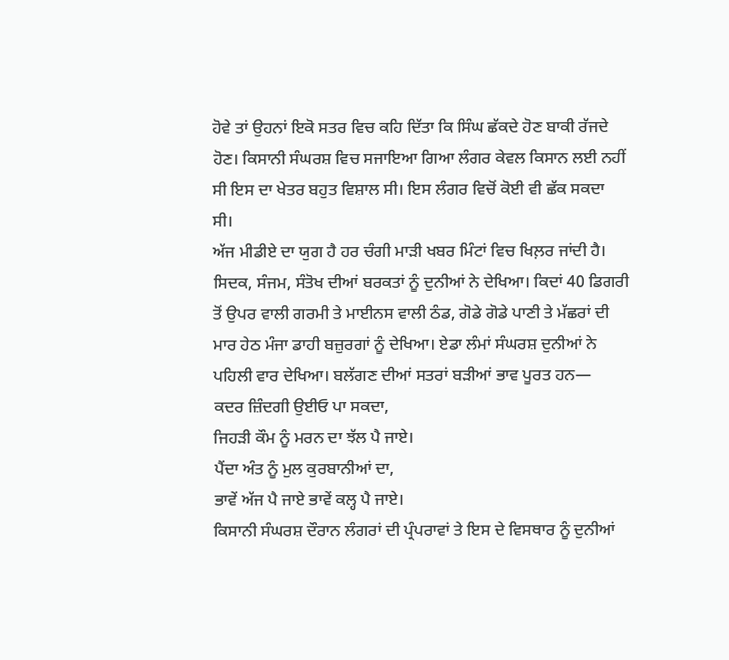ਹੋਵੇ ਤਾਂ ਉਹਨਾਂ ਇਕੋ ਸਤਰ ਵਿਚ ਕਹਿ ਦਿੱਤਾ ਕਿ ਸਿੰਘ ਛੱਕਦੇ ਹੋਣ ਬਾਕੀ ਰੱਜਦੇ ਹੋਣ। ਕਿਸਾਨੀ ਸੰਘਰਸ਼ ਵਿਚ ਸਜਾਇਆ ਗਿਆ ਲੰਗਰ ਕੇਵਲ ਕਿਸਾਨ ਲਈ ਨਹੀਂ ਸੀ ਇਸ ਦਾ ਖੇਤਰ ਬਹੁਤ ਵਿਸ਼ਾਲ ਸੀ। ਇਸ ਲੰਗਰ ਵਿਚੋਂ ਕੋਈ ਵੀ ਛੱਕ ਸਕਦਾ ਸੀ।
ਅੱਜ ਮੀਡੀਏ ਦਾ ਯੁਗ ਹੈ ਹਰ ਚੰਗੀ ਮਾੜੀ ਖਬਰ ਮਿੰਟਾਂ ਵਿਚ ਖਿਲ਼ਰ ਜਾਂਦੀ ਹੈ। ਸਿਦਕ, ਸੰਜਮ, ਸੰਤੋਖ ਦੀਆਂ ਬਰਕਤਾਂ ਨੂੰ ਦੁਨੀਆਂ ਨੇ ਦੇਖਿਆ। ਕਿਦਾਂ 40 ਡਿਗਰੀ ਤੋਂ ਉਪਰ ਵਾਲੀ ਗਰਮੀ ਤੇ ਮਾਈਨਸ ਵਾਲੀ ਠੰਡ, ਗੋਡੇ ਗੋਡੇ ਪਾਣੀ ਤੇ ਮੱਛਰਾਂ ਦੀ ਮਾਰ ਹੇਠ ਮੰਜਾ ਡਾਹੀ ਬਜ਼ੁਰਗਾਂ ਨੂੰ ਦੇਖਿਆ। ਏਡਾ ਲੰਮਾਂ ਸੰਘਰਸ਼ ਦੁਨੀਆਂ ਨੇ ਪਹਿਲੀ ਵਾਰ ਦੇਖਿਆ। ਬਲੱਗਣ ਦੀਆਂ ਸਤਰਾਂ ਬੜੀਆਂ ਭਾਵ ਪੂਰਤ ਹਨ—
ਕਦਰ ਜ਼ਿੰਦਗੀ ਉਈਓ ਪਾ ਸਕਦਾ,
ਜਿਹੜੀ ਕੌਮ ਨੂੰ ਮਰਨ ਦਾ ਝੱਲ ਪੈ ਜਾਏ।
ਪੈਂਦਾ ਅੰਤ ਨੂੰ ਮੁਲ ਕੁਰਬਾਨੀਆਂ ਦਾ,
ਭਾਵੇਂ ਅੱਜ ਪੈ ਜਾਏ ਭਾਵੇਂ ਕਲ੍ਹ ਪੈ ਜਾਏ।
ਕਿਸਾਨੀ ਸੰਘਰਸ਼ ਦੌਰਾਨ ਲੰਗਰਾਂ ਦੀ ਪ੍ਰੰਪਰਾਵਾਂ ਤੇ ਇਸ ਦੇ ਵਿਸਥਾਰ ਨੂੰ ਦੁਨੀਆਂ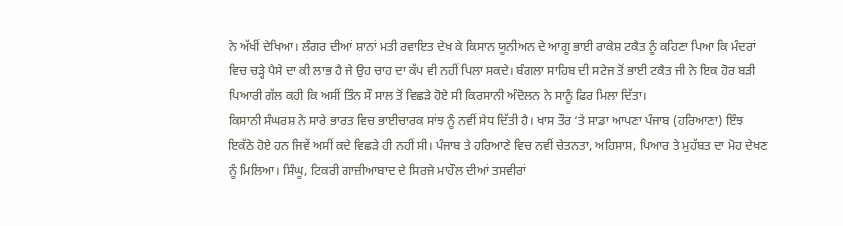ਨੇ ਅੱਖੀਂ ਦੇਖਿਆ। ਲੰਗਰ ਦੀਆਂ ਸ਼ਾਨਾਂ ਮਤੀ ਰਵਾਇਤ ਦੇਖ ਕੇ ਕਿਸਾਨ ਯੂਨੀਅਨ ਦੇ ਆਗੂ ਭਾਈ ਰਾਕੇਸ਼ ਟਕੈਤ ਨੂੰ ਕਹਿਣਾ ਪਿਆ ਕਿ ਮੰਦਰਾਂ ਵਿਚ ਚੜ੍ਹੇ ਪੈਸੇ ਦਾ ਕੀ ਲਾਭ ਹੈ ਜੇ ਉਹ ਚਾਹ ਦਾ ਕੱਪ ਵੀ ਨਹੀਂ ਪਿਲਾ ਸਕਦੇ। ਬੰਗਲਾ ਸਾਹਿਬ ਦੀ ਸਟੇਜ ਤੋਂ ਭਾਈ ਟਕੈਤ ਜੀ ਨੇ ਇਕ ਹੋਰ ਬੜੀ ਪਿਆਰੀ ਗੱਲ ਕਹੀ ਕਿ ਅਸੀਂ ਤਿੰਨ ਸੌ ਸਾਲ ਤੋਂ ਵਿਛੜੇ ਹੋਏ ਸੀ ਕਿਰਸਾਨੀ ਅੰਦੋਲਨ ਨੇ ਸਾਨੂੰ ਫਿਰ ਮਿਲਾ ਦਿੱਤਾ।
ਕਿਸਾਨੀ ਸੰਘਰਸ਼ ਨੇ ਸਾਰੇ ਭਾਰਤ ਵਿਚ ਭਾਈਚਾਰਕ ਸਾਂਝ ਨੂੰ ਨਵੀਂ ਸੇਧ ਦਿੱਤੀ ਹੈ। ਖਾਸ ਤੌਰ ‘ਤੇ ਸਾਡਾ ਆਪਣਾ ਪੰਜਾਬ (ਹਰਿਆਣਾ) ਇੰਝ ਇਕੱਠੇ ਹੋਏ ਹਨ ਜਿਵੇਂ ਅਸੀਂ ਕਦੇ ਵਿਛੜੇ ਹੀ ਨਹੀਂ ਸੀ। ਪੰਜਾਬ ਤੇ ਹਰਿਆਣੇ ਵਿਚ ਨਵੀਂ ਚੇਤਨਤਾ, ਅਹਿਸਾਸ, ਪਿਆਰ ਤੇ ਮੁਹੱਬਤ ਦਾ ਮੋਹ ਦੇਖਣ ਨੂੰ ਮਿਲਿਆ। ਸਿੰਘੂ, ਟਿਕਰੀ ਗਾਜ਼ੀਆਬਾਦ ਦੇ ਸਿਰਜੇ ਮਾਹੌਲ ਦੀਆਂ ਤਸਵੀਰਾਂ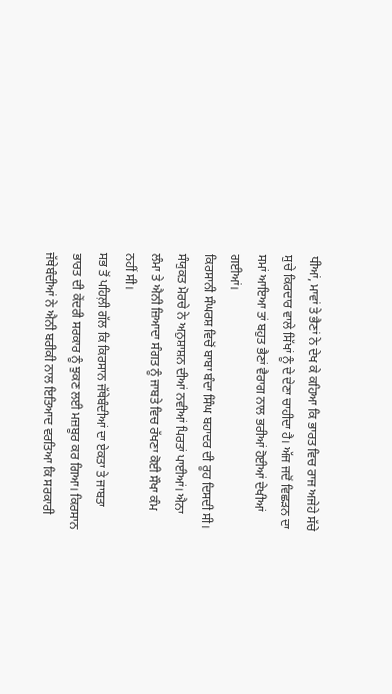ਧੀਆਂ, ਮਾਵਾਂ ਤੇ ਭੈਣਾਂ ਨੇ ਦੇਖ ਕੇ ਕਹਿਆ ਕਿ ਭਾਰਤ ਵਿਚ ਰਾਜ ਅਜੇਹੇ ਸੱਚੇ ਸੁਚੇ ਕਿਰਦਾਰ ਵਾਲੇ ਸਿੱਖਾਂ ਨੂੰ ਦੇ ਦੇਣਾ ਚਾਹੀਦਾ ਹੈ। ਅੱਜ ਜਦੋਂ ਵਿਛੜਨ ਦਾ ਸਮਾਂ ਆਇਆ ਤਾਂ ਬਹੁਤ ਭੈਣਾਂ ਵੈਰਾਗ ਨਾਲ ਭਰੀਆਂ ਹੋਈਆਂ ਦੇਖੀਆਂ ਗਈਆਂ।
ਕਿਰਸਾਨੀ ਸੰਘਰਸ਼ ਵਿਚੋਂ ਬਾਬਾ ਬੰਦਾ ਸਿੰਘ ਬਹਾਦਰ ਦੀ ਰੂਹ ਦਿਸਦੀ ਸੀ। ਸੰਯੁਕਤ ਮੋਰਚੇ ਨੇ ਅਨੁਸ਼ਾਸ਼ਨ ਦੀਆਂ ਨਵੀਆਂ ਪਿਰਤਾਂ ਪਾਈਆਂ। ਐਨਾ ਲੰਮਾ ਤੇ ਐਨੀ ਜ਼ਿਆਦਾ ਸੰਗਤ ਨੂੰ ਜਾਬਤੇ ਵਿਚ ਰੱਖਣਾ ਕੋਈ ਸੌਖਾ ਕੰਮ ਨਹੀਂ ਸੀ।
ਸਭ ਤੋਂ ਪਹਿਲ਼ੀ ਗੱਲ ਕਿ ਕਿਰਸਾਨ ਜੱਥੇਬੰਦੀਆਂ ਦਾ ਏਕਤਾ ਤੇ ਜਾਬਤਾ ਭਾਰਤ ਦੀ ਕੇਂਦਰੀ ਸਰਕਾਰ ਨੂੰ ਝੁਕਣ ਲਈ ਮਜ਼ਬੂਰ ਕਰ ਗਿਆ। ਕਿਰਸਾਨ ਜੱਥੇਬੰਦੀਆਂ ਨੇ ਐਨੀ ਬਰੀਕੀ ਨਾਲ ਇਤਿਆਦ ਵਰਤਿਆ ਕਿ ਸਰਕਾਰੀ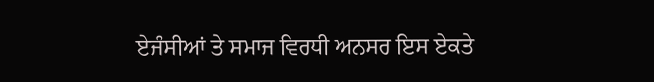ਏਜੰਸੀਆਂ ਤੇ ਸਮਾਜ ਵਿਰਧੀ ਅਨਸਰ ਇਸ ਏਕਤੇ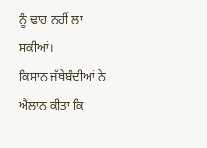ਨੂੰ ਢਾਹ ਨਹੀਂ ਲਾ ਸਕੀਆਂ।
ਕਿਸਾਨ ਜੱਥੇਬੰਦੀਆਂ ਨੇ ਐਲਾਨ ਕੀਤਾ ਕਿ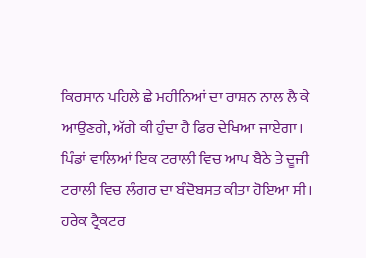ਕਿਰਸਾਨ ਪਹਿਲੇ ਛੇ ਮਹੀਨਿਆਂ ਦਾ ਰਾਸ਼ਨ ਨਾਲ ਲੈ ਕੇ ਆਉਣਗੇ, ਅੱਗੇ ਕੀ ਹੁੰਦਾ ਹੈ ਫਿਰ ਦੇਖਿਆ ਜਾਏਗਾ। ਪਿੰਡਾਂ ਵਾਲਿਆਂ ਇਕ ਟਰਾਲੀ ਵਿਚ ਆਪ ਬੈਠੇ ਤੇ ਦੂਜੀ ਟਰਾਲੀ ਵਿਚ ਲੰਗਰ ਦਾ ਬੰਦੋਬਸਤ ਕੀਤਾ ਹੋਇਆ ਸੀ। ਹਰੇਕ ਟ੍ਰੈਕਟਰ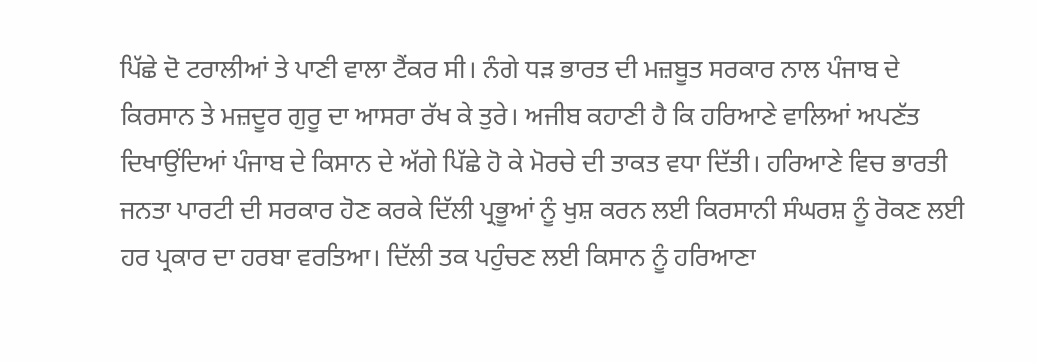ਪਿੱਛੇ ਦੋ ਟਰਾਲੀਆਂ ਤੇ ਪਾਣੀ ਵਾਲਾ ਟੈਂਕਰ ਸੀ। ਨੰਗੇ ਧੜ ਭਾਰਤ ਦੀ ਮਜ਼ਬੂਤ ਸਰਕਾਰ ਨਾਲ ਪੰਜਾਬ ਦੇ ਕਿਰਸਾਨ ਤੇ ਮਜ਼ਦੂਰ ਗੁਰੂ ਦਾ ਆਸਰਾ ਰੱਖ ਕੇ ਤੁਰੇ। ਅਜੀਬ ਕਹਾਣੀ ਹੈ ਕਿ ਹਰਿਆਣੇ ਵਾਲਿਆਂ ਅਪਣੱਤ ਦਿਖਾਉਂਦਿਆਂ ਪੰਜਾਬ ਦੇ ਕਿਸਾਨ ਦੇ ਅੱਗੇ ਪਿੱਛੇ ਹੋ ਕੇ ਮੋਰਚੇ ਦੀ ਤਾਕਤ ਵਧਾ ਦਿੱਤੀ। ਹਰਿਆਣੇ ਵਿਚ ਭਾਰਤੀ ਜਨਤਾ ਪਾਰਟੀ ਦੀ ਸਰਕਾਰ ਹੋਣ ਕਰਕੇ ਦਿੱਲੀ ਪ੍ਰਭੂਆਂ ਨੂੰ ਖੁਸ਼ ਕਰਨ ਲਈ ਕਿਰਸਾਨੀ ਸੰਘਰਸ਼ ਨੂੰ ਰੋਕਣ ਲਈ ਹਰ ਪ੍ਰਕਾਰ ਦਾ ਹਰਬਾ ਵਰਤਿਆ। ਦਿੱਲੀ ਤਕ ਪਹੁੰਚਣ ਲਈ ਕਿਸਾਨ ਨੂੰ ਹਰਿਆਣਾ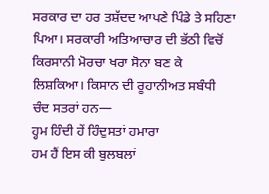ਸਰਕਾਰ ਦਾ ਹਰ ਤਸ਼ੱਦਦ ਆਪਣੇ ਪਿੰਡੇ ਤੇ ਸਹਿਣਾ ਪਿਆ। ਸਰਕਾਰੀ ਅਤਿਆਚਾਰ ਦੀ ਭੱਠੀ ਵਿਚੋਂ ਕਿਰਸਾਨੀ ਮੋਰਚਾ ਖਰਾ ਸੋਨਾ ਬਣ ਕੇ ਲਿਸ਼ਕਿਆ। ਕਿਸਾਨ ਦੀ ਰੂਹਾਨੀਅਤ ਸਬੰਧੀ ਚੰਦ ਸਤਰਾਂ ਹਨ—
ਹ੍ਹਮ ਹਿੰਦੀ ਹੇਂ ਹਿੰਦੁਸਤਾਂ ਹਮਾਰਾ
ਹਮ ਹੈਂ ਇਸ ਕੀ ਬੁਲਬਲਾਂ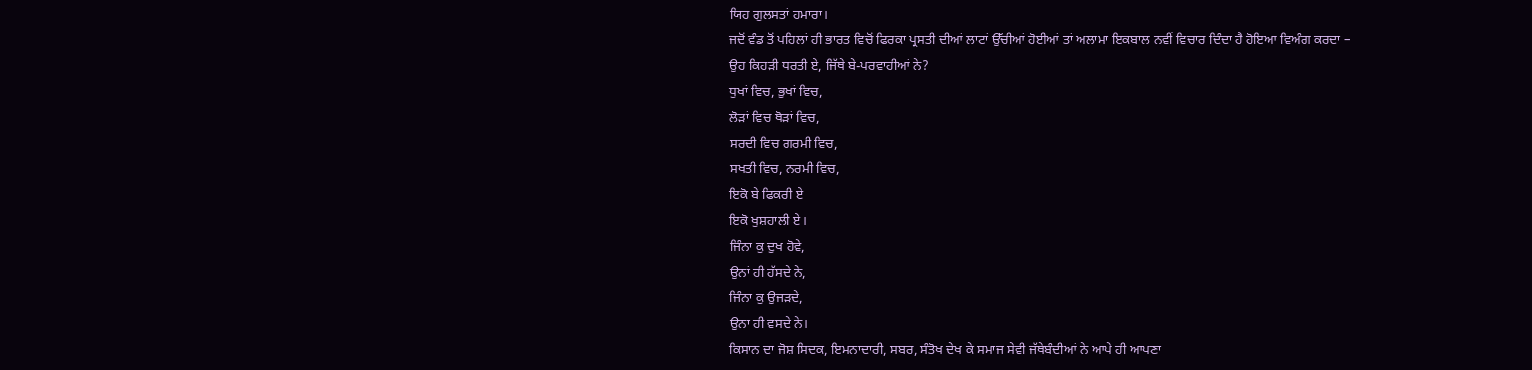ਯਿਹ ਗੁਲਸਤਾਂ ਹਮਾਰਾ।
ਜਦੋਂ ਵੰਡ ਤੋਂ ਪਹਿਲਾਂ ਹੀ ਭਾਰਤ ਵਿਚੋਂ ਫਿਰਕਾ ਪ੍ਰਸਤੀ ਦੀਆਂ ਲਾਟਾਂ ਉੱਚੀਆਂ ਹੋਈਆਂ ਤਾਂ ਅਲਾਮਾ ਇਕਬਾਲ ਨਵੀਂ ਵਿਚਾਰ ਦਿੰਦਾ ਹੈ ਹੋਇਆ ਵਿਅੰਗ ਕਰਦਾ –
ਉਹ ਕਿਹੜੀ ਧਰਤੀ ਏ, ਜਿੱਥੇ ਬੇ-ਪਰਵਾਹੀਆਂ ਨੇ?
ਧੁਖਾਂ ਵਿਚ, ਭੁਖਾਂ ਵਿਚ,
ਲੋੜਾਂ ਵਿਚ ਥੋੜਾਂ ਵਿਚ,
ਸਰਦੀ ਵਿਚ ਗਰਮੀ ਵਿਚ,
ਸਖਤੀ ਵਿਚ, ਨਰਮੀ ਵਿਚ,
ਇਕੋ ਬੇ ਫਿਕਰੀ ਏ
ਇਕੋ ਖੁਸ਼ਹਾਲੀ ਏ।
ਜਿੰਨਾ ਕੁ ਦੁਖ ਹੋਵੇ,
ਉਨਾਂ ਹੀ ਹੱਸਦੇ ਨੇ,
ਜਿੰਨਾ ਕੁ ਉਜੜਦੇ,
ਉਨਾ ਹੀ ਵਸਦੇ ਨੇ।
ਕਿਸਾਨ ਦਾ ਜੋਸ਼ ਸਿਦਕ, ਇਮਨਾਦਾਰੀ, ਸਬਰ, ਸੰਤੋਖ ਦੇਖ ਕੇ ਸਮਾਜ ਸੇਵੀ ਜੱਥੇਬੰਦੀਆਂ ਨੇ ਆਪੇ ਹੀ ਆਪਣਾ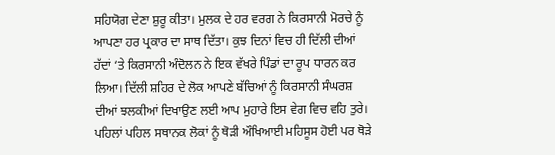ਸਹਿਯੋਗ ਦੇਣਾ ਸ਼ੁਰੂ ਕੀਤਾ। ਮੁਲਕ ਦੇ ਹਰ ਵਰਗ ਨੇ ਕਿਰਸਾਨੀ ਮੋਰਚੇ ਨੂੰ ਆਪਣਾ ਹਰ ਪ੍ਰਕਾਰ ਦਾ ਸਾਥ ਦਿੱਤਾ। ਕੁਝ ਦਿਨਾਂ ਵਿਚ ਹੀ ਦਿੱਲੀ ਦੀਆਂ ਹੱਦਾਂ ‘ਤੇ ਕਿਰਸਾਨੀ ਅੰਦੋਲਨ ਨੇ ਇਕ ਵੱਖਰੇ ਪਿੰਡਾਂ ਦਾ ਰੂਪ ਧਾਰਨ ਕਰ ਲਿਆ। ਦਿੱਲੀ ਸ਼ਹਿਰ ਦੇ ਲੋਕ ਆਪਣੇ ਬੱਚਿਆਂ ਨੂੰ ਕਿਰਸਾਨੀ ਸੰਘਰਸ਼ ਦੀਆਂ ਝਲਕੀਆਂ ਦਿਖਾਉਣ ਲਈ ਆਪ ਮੁਹਾਰੇ ਇਸ ਵੇਗ ਵਿਚ ਵਹਿ ਤੁਰੇ। ਪਹਿਲਾਂ ਪਹਿਲ ਸਥਾਨਕ ਲੋਕਾਂ ਨੂੰ ਥੋੜੀ ਔਖਿਆਈ ਮਹਿਸੂਸ ਹੋਈ ਪਰ ਥੋੜੇ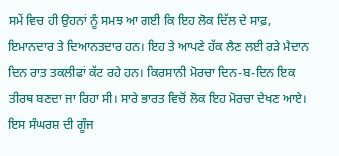ਸਮੇਂ ਵਿਚ ਹੀ ਉਹਨਾਂ ਨੂੰ ਸਮਝ ਆ ਗਈ ਕਿ ਇਹ ਲੋਕ ਦਿੱਲ ਦੇ ਸਾਫ਼, ਇਮਾਨਦਾਰ ਤੇ ਦਿਆਨਤਦਾਰ ਹਨ। ਇਹ ਤੇ ਆਪਣੇ ਹੱਕ ਲੈਣ ਲਈ ਰੜੇ ਮੈਦਾਨ ਦਿਨ ਰਾਤ ਤਕਲੀਫਾਂ ਕੱਟ ਰਹੇ ਹਨ। ਕਿਰਸਾਨੀ ਮੋਰਚਾ ਦਿਨ-ਬ-ਦਿਨ ਇਕ ਤੀਰਥ ਬਣਦਾ ਜਾ ਰਿਹਾ ਸੀ। ਸਾਰੇ ਭਾਰਤ ਵਿਚੋਂ ਲੋਕ ਇਹ ਮੋਰਚਾ ਦੇਖਣ ਆਏ। ਇਸ ਸੰਘਰਸ਼ ਦੀ ਗੂੰਜ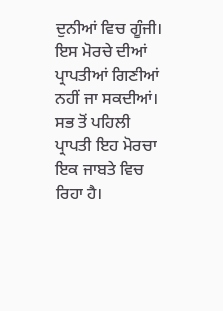ਦੁਨੀਆਂ ਵਿਚ ਗੂੰਜੀ।
ਇਸ ਮੋਰਚੇ ਦੀਆਂ ਪ੍ਰਾਪਤੀਆਂ ਗਿਣੀਆਂ ਨਹੀਂ ਜਾ ਸਕਦੀਆਂ। ਸਭ ਤੋਂ ਪਹਿਲੀ ਪ੍ਰਾਪਤੀ ਇਹ ਮੋਰਚਾ ਇਕ ਜਾਬਤੇ ਵਿਚ ਰਿਹਾ ਹੈ।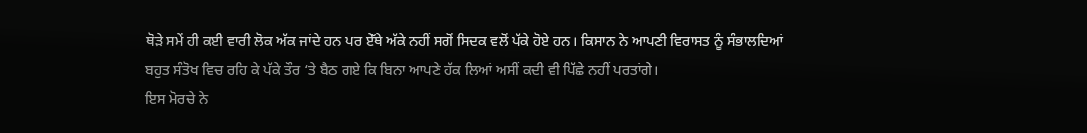ਥੋੜੇ ਸਮੇਂ ਹੀ ਕਈ ਵਾਰੀ ਲੋਕ ਅੱਕ ਜਾਂਦੇ ਹਨ ਪਰ ਏੱਥੇ ਅੱਕੇ ਨਹੀਂ ਸਗੋਂ ਸਿਦਕ ਵਲੋਂ ਪੱਕੇ ਹੋਏ ਹਨ। ਕਿਸਾਨ ਨੇ ਆਪਣੀ ਵਿਰਾਸਤ ਨੂੰ ਸੰਭਾਲਦਿਆਂ ਬਹੁਤ ਸੰਤੋਖ ਵਿਚ ਰਹਿ ਕੇ ਪੱਕੇ ਤੌਰ ‘ਤੇ ਬੈਠ ਗਏ ਕਿ ਬਿਨਾ ਆਪਣੇ ਹੱਕ ਲਿਆਂ ਅਸੀਂ ਕਦੀ ਵੀ ਪਿੱਛੇ ਨਹੀਂ ਪਰਤਾਂਗੇ।
ਇਸ ਮੋਰਚੇ ਨੇ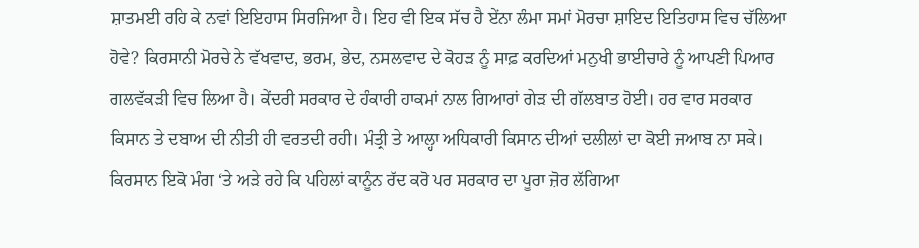ਸ਼ਾਤਮਈ ਰਹਿ ਕੇ ਨਵਾਂ ਇਇਹਾਸ ਸਿਰਜਿਆ ਹੈ। ਇਹ ਵੀ ਇਕ ਸੱਚ ਹੈ ਏਂਨਾ ਲੰਮਾ ਸਮਾਂ ਮੋਰਚਾ ਸ਼ਾਇਦ ਇਤਿਹਾਸ ਵਿਚ ਚੱਲਿਆ ਹੋਵੇ? ਕਿਰਸਾਨੀ ਮੋਰਚੇ ਨੇ ਵੱਖਵਾਦ, ਭਰਮ, ਭੇਦ, ਨਸਲਵਾਦ ਦੇ ਕੋਹੜ ਨੂੰ ਸਾਫ਼ ਕਰਦਿਆਂ ਮਨੁਖੀ ਭਾਈਚਾਰੇ ਨੂੰ ਆਪਣੀ ਪਿਆਰ ਗਲਵੱਕੜੀ ਵਿਚ ਲਿਆ ਹੈ। ਕੇਂਦਰੀ ਸਰਕਾਰ ਦੇ ਹੰਕਾਰੀ ਹਾਕਮਾਂ ਨਾਲ ਗਿਆਰਾਂ ਗੇੜ ਦੀ ਗੱਲਬਾਤ ਹੋਈ। ਹਰ ਵਾਰ ਸਰਕਾਰ ਕਿਸਾਨ ਤੇ ਦਬਾਅ ਦੀ ਨੀਤੀ ਹੀ ਵਰਤਦੀ ਰਹੀ। ਮੰਤ੍ਰੀ ਤੇ ਆਲ੍ਹਾ ਅਧਿਕਾਰੀ ਕਿਸਾਨ ਦੀਆਂ ਦਲੀਲਾਂ ਦਾ ਕੋਈ ਜਆਬ ਨਾ ਸਕੇ। ਕਿਰਸਾਨ ਇਕੋ ਮੰਗ ‘ਤੇ ਅੜੇ ਰਹੇ ਕਿ ਪਹਿਲਾਂ ਕਾਨੂੰਨ ਰੱਦ ਕਰੋ ਪਰ ਸਰਕਾਰ ਦਾ ਪੂਰਾ ਜ਼ੋਰ ਲੱਗਿਆ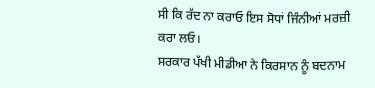ਸੀ ਕਿ ਰੱਦ ਨਾ ਕਰਾਓ ਇਸ ਸੋਧਾਂ ਜਿੰਨੀਆਂ ਮਰਜ਼ੀ ਕਰਾ ਲਓ।
ਸਰਕਾਰ ਪੱਖੀ ਮੀਡੀਆ ਨੇ ਕਿਰਸਾਨ ਨੂੰ ਬਦਨਾਮ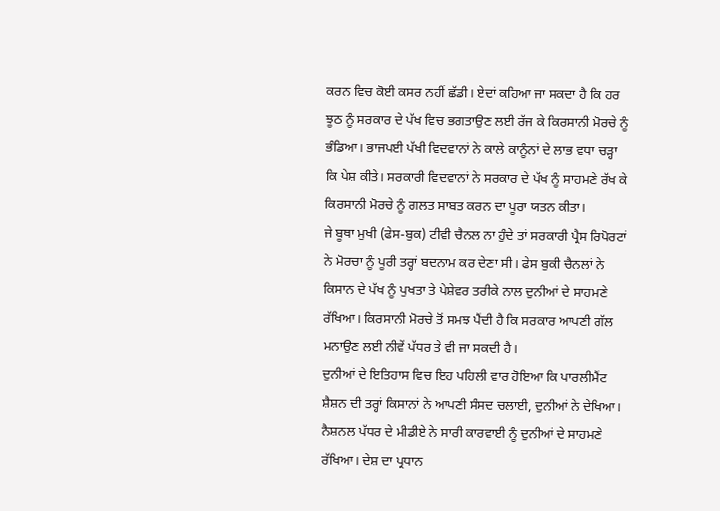ਕਰਨ ਵਿਚ ਕੋਈ ਕਸਰ ਨਹੀਂ ਛੱਡੀ। ਏਦਾਂ ਕਹਿਆ ਜਾ ਸਕਦਾ ਹੈ ਕਿ ਹਰ ਝੂਠ ਨੂੰ ਸਰਕਾਰ ਦੇ ਪੱਖ ਵਿਚ ਭਗਤਾਉਣ ਲਈ ਰੱਜ ਕੇ ਕਿਰਸਾਨੀ ਮੋਰਚੇ ਨੂੰ ਭੰਡਿਆ। ਭਾਜਪਈ ਪੱਖੀ ਵਿਦਵਾਨਾਂ ਨੇ ਕਾਲੇ ਕਾਨੂੰਨਾਂ ਦੇ ਲਾਭ ਵਧਾ ਚੜ੍ਹਾ ਕਿ ਪੇਸ਼ ਕੀਤੇ। ਸਰਕਾਰੀ ਵਿਦਵਾਨਾਂ ਨੇ ਸਰਕਾਰ ਦੇ ਪੱਖ ਨੂੰ ਸਾਹਮਣੇ ਰੱਖ ਕੇ ਕਿਰਸਾਨੀ ਮੋਰਚੇ ਨੂੰ ਗਲਤ ਸਾਬਤ ਕਰਨ ਦਾ ਪੂਰਾ ਯਤਨ ਕੀਤਾ।
ਜੇ ਬੂਥਾ ਮੁਖੀ (ਫੇਸ-ਬੁਕ) ਟੀਵੀ ਚੈਨਲ ਨਾ ਹੁੰਦੇ ਤਾਂ ਸਰਕਾਰੀ ਪ੍ਰੈਸ ਰਿਪੋਰਟਾਂ ਨੇ ਮੋਰਚਾ ਨੂੰ ਪੂਰੀ ਤਰ੍ਹਾਂ ਬਦਨਾਮ ਕਰ ਦੇਣਾ ਸੀ। ਫੇਸ ਬੁਕੀ ਚੈਨਲਾਂ ਨੇ ਕਿਸਾਨ ਦੇ ਪੱਖ ਨੂੰ ਪੁਖਤਾ ਤੇ ਪੇਸ਼ੇਵਰ ਤਰੀਕੇ ਨਾਲ ਦੁਨੀਆਂ ਦੇ ਸਾਹਮਣੇ ਰੱਖਿਆ। ਕਿਰਸਾਨੀ ਮੋਰਚੇ ਤੋਂ ਸਮਝ ਪੈਂਦੀ ਹੈ ਕਿ ਸਰਕਾਰ ਆਪਣੀ ਗੱਲ ਮਨਾਉਣ ਲਈ ਨੀਵੇਂ ਪੱਧਰ ਤੇ ਵੀ ਜਾ ਸਕਦੀ ਹੈ।
ਦੁਨੀਆਂ ਦੇ ਇਤਿਹਾਸ ਵਿਚ ਇਹ ਪਹਿਲੀ ਵਾਰ ਹੋਇਆ ਕਿ ਪਾਰਲੀਮੈਂਟ ਸ਼ੈਸ਼ਨ ਦੀ ਤਰ੍ਹਾਂ ਕਿਸਾਨਾਂ ਨੇ ਆਪਣੀ ਸੰਸਦ ਚਲਾਈ, ਦੁਨੀਆਂ ਨੇ ਦੇਖਿਆ। ਨੈਸ਼ਨਲ ਪੱਧਰ ਦੇ ਮੀਡੀਏ ਨੇ ਸਾਰੀ ਕਾਰਵਾਈ ਨੂੰ ਦੁਨੀਆਂ ਦੇ ਸਾਹਮਣੇ ਰੱਖਿਆ। ਦੇਸ਼ ਦਾ ਪ੍ਰਧਾਨ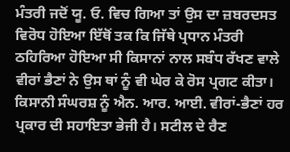ਮੰਤਰੀ ਜਦੋਂ ਯੂ. ਓ. ਵਿਚ ਗਿਆ ਤਾਂ ਉਸ ਦਾ ਜ਼ਬਰਦਸਤ ਵਿਰੋਧ ਹੋਇਆ ਇੱਥੋਂ ਤਕ ਕਿ ਜਿੱਥੇ ਪ੍ਰਧਾਨ ਮੰਤਰੀ ਠਹਿਰਿਆ ਹੋਇਆ ਸੀ ਕਿਸਾਨਾਂ ਨਾਲ ਸਬੰਧ ਰੱਖਣ ਵਾਲੇ ਵੀਰਾਂ ਭੈਣਾਂ ਨੇ ਉਸ ਥਾਂ ਨੂੰ ਵੀ ਘੇਰ ਕੇ ਰੋਸ ਪ੍ਰਗਟ ਕੀਤਾ।
ਕਿਸਾਨੀ ਸੰਘਰਸ਼ ਨੂੰ ਐਨ. ਆਰ. ਆਈ. ਵੀਰਾਂ-ਭੈਣਾਂ ਹਰ ਪ੍ਰਕਾਰ ਦੀ ਸਹਾਇਤਾ ਭੇਜੀ ਹੈ। ਸਟੀਲ ਦੇ ਰੈਣ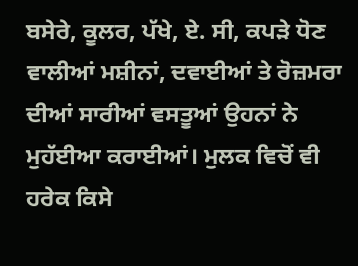ਬਸੇਰੇ, ਕੂਲਰ, ਪੱਖੇ, ਏ. ਸੀ, ਕਪੜੇ ਧੋਣ ਵਾਲੀਆਂ ਮਸ਼ੀਨਾਂ, ਦਵਾਈਆਂ ਤੇ ਰੋਜ਼ਮਰਾ ਦੀਆਂ ਸਾਰੀਆਂ ਵਸਤੂਆਂ ਉਹਨਾਂ ਨੇ ਮੁਹੱਈਆ ਕਰਾਈਆਂ। ਮੁਲਕ ਵਿਚੋਂ ਵੀ ਹਰੇਕ ਕਿਸੇ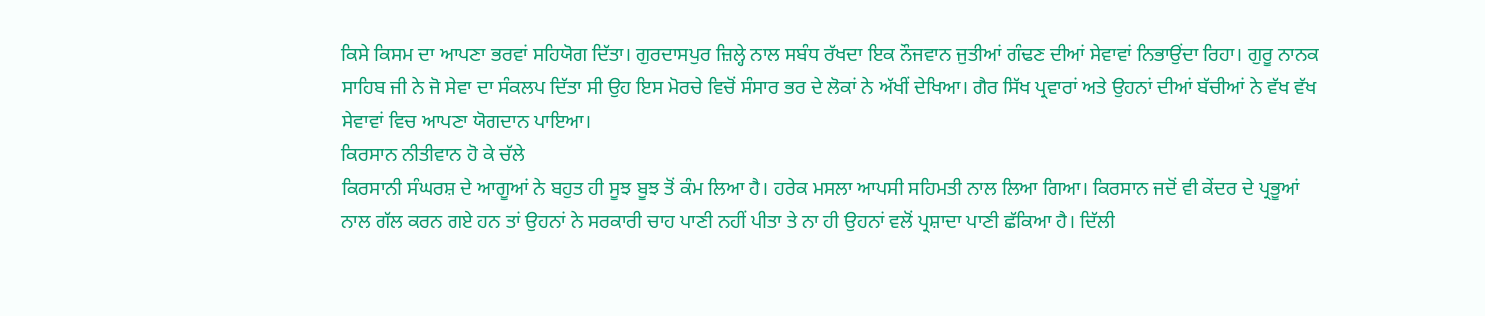ਕਿਸੇ ਕਿਸਮ ਦਾ ਆਪਣਾ ਭਰਵਾਂ ਸਹਿਯੋਗ ਦਿੱਤਾ। ਗੁਰਦਾਸਪੁਰ ਜ਼ਿਲ੍ਹੇ ਨਾਲ ਸਬੰਧ ਰੱਖਦਾ ਇਕ ਨੌਜਵਾਨ ਜੁਤੀਆਂ ਗੰਢਣ ਦੀਆਂ ਸੇਵਾਵਾਂ ਨਿਭਾਉਂਦਾ ਰਿਹਾ। ਗੁਰੂ ਨਾਨਕ ਸਾਹਿਬ ਜੀ ਨੇ ਜੋ ਸੇਵਾ ਦਾ ਸੰਕਲਪ ਦਿੱਤਾ ਸੀ ਉਹ ਇਸ ਮੋਰਚੇ ਵਿਚੋਂ ਸੰਸਾਰ ਭਰ ਦੇ ਲੋਕਾਂ ਨੇ ਅੱਖੀਂ ਦੇਖਿਆ। ਗੈਰ ਸਿੱਖ ਪ੍ਰਵਾਰਾਂ ਅਤੇ ਉਹਨਾਂ ਦੀਆਂ ਬੱਚੀਆਂ ਨੇ ਵੱਖ ਵੱਖ ਸੇਵਾਵਾਂ ਵਿਚ ਆਪਣਾ ਯੋਗਦਾਨ ਪਾਇਆ।
ਕਿਰਸਾਨ ਨੀਤੀਵਾਨ ਹੋ ਕੇ ਚੱਲੇ
ਕਿਰਸਾਨੀ ਸੰਘਰਸ਼ ਦੇ ਆਗੂਆਂ ਨੇ ਬਹੁਤ ਹੀ ਸੂਝ ਬੂਝ ਤੋਂ ਕੰਮ ਲਿਆ ਹੈ। ਹਰੇਕ ਮਸਲਾ ਆਪਸੀ ਸਹਿਮਤੀ ਨਾਲ ਲਿਆ ਗਿਆ। ਕਿਰਸਾਨ ਜਦੋਂ ਵੀ ਕੇਂਦਰ ਦੇ ਪ੍ਰਭੂਆਂ ਨਾਲ ਗੱਲ ਕਰਨ ਗਏ ਹਨ ਤਾਂ ਉਹਨਾਂ ਨੇ ਸਰਕਾਰੀ ਚਾਹ ਪਾਣੀ ਨਹੀਂ ਪੀਤਾ ਤੇ ਨਾ ਹੀ ਉਹਨਾਂ ਵਲੋਂ ਪ੍ਰਸ਼ਾਦਾ ਪਾਣੀ ਛੱਕਿਆ ਹੈ। ਦਿੱਲੀ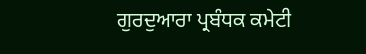ਗੁਰਦੁਆਰਾ ਪ੍ਰਬੰਧਕ ਕਮੇਟੀ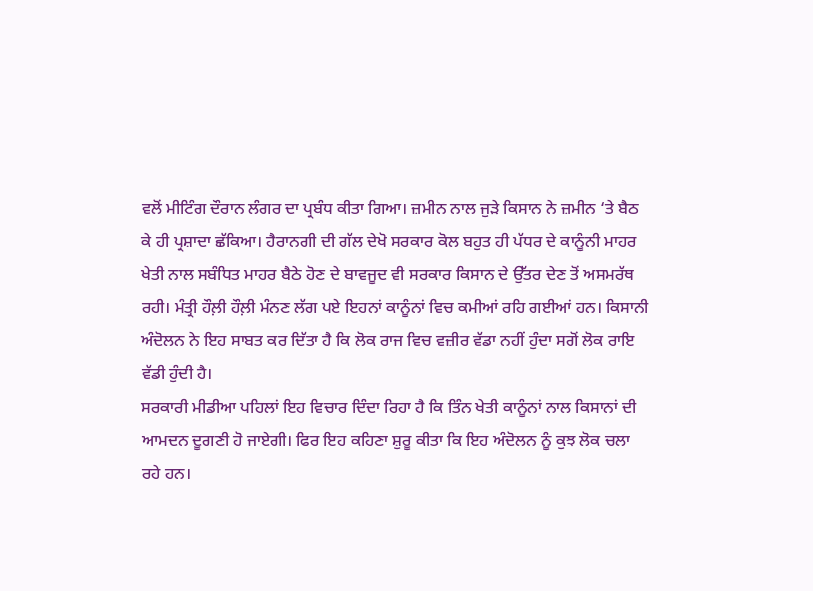ਵਲੋਂ ਮੀਟਿੰਗ ਦੌਰਾਨ ਲੰਗਰ ਦਾ ਪ੍ਰਬੰਧ ਕੀਤਾ ਗਿਆ। ਜ਼ਮੀਨ ਨਾਲ ਜੁੜੇ ਕਿਸਾਨ ਨੇ ਜ਼ਮੀਨ ‘ਤੇ ਬੈਠ ਕੇ ਹੀ ਪ੍ਰਸ਼ਾਦਾ ਛੱਕਿਆ। ਹੈਰਾਨਗੀ ਦੀ ਗੱਲ ਦੇਖੋ ਸਰਕਾਰ ਕੋਲ ਬਹੁਤ ਹੀ ਪੱਧਰ ਦੇ ਕਾਨੂੰਨੀ ਮਾਹਰ ਖੇਤੀ ਨਾਲ ਸਬੰਧਿਤ ਮਾਹਰ ਬੈਠੇ ਹੋਣ ਦੇ ਬਾਵਜੂਦ ਵੀ ਸਰਕਾਰ ਕਿਸਾਨ ਦੇ ਉੱਤਰ ਦੇਣ ਤੋਂ ਅਸਮਰੱਥ ਰਹੀ। ਮੰਤ੍ਰੀ ਹੌਲ਼ੀ ਹੌਲ਼ੀ ਮੰਨਣ ਲੱਗ ਪਏ ਇਹਨਾਂ ਕਾਨੂੰਨਾਂ ਵਿਚ ਕਮੀਆਂ ਰਹਿ ਗਈਆਂ ਹਨ। ਕਿਸਾਨੀ ਅੰਦੋਲਨ ਨੇ ਇਹ ਸਾਬਤ ਕਰ ਦਿੱਤਾ ਹੈ ਕਿ ਲੋਕ ਰਾਜ ਵਿਚ ਵਜ਼ੀਰ ਵੱਡਾ ਨਹੀਂ ਹੁੰਦਾ ਸਗੋਂ ਲੋਕ ਰਾਇ ਵੱਡੀ ਹੁੰਦੀ ਹੈ।
ਸਰਕਾਰੀ ਮੀਡੀਆ ਪਹਿਲਾਂ ਇਹ ਵਿਚਾਰ ਦਿੰਦਾ ਰਿਹਾ ਹੈ ਕਿ ਤਿੰਨ ਖੇਤੀ ਕਾਨੂੰਨਾਂ ਨਾਲ ਕਿਸਾਨਾਂ ਦੀ ਆਮਦਨ ਦੂਗਣੀ ਹੋ ਜਾਏਗੀ। ਫਿਰ ਇਹ ਕਹਿਣਾ ਸ਼ੁਰੂ ਕੀਤਾ ਕਿ ਇਹ ਅੰਦੋਲਨ ਨੂੰ ਕੁਝ ਲੋਕ ਚਲਾ ਰਹੇ ਹਨ।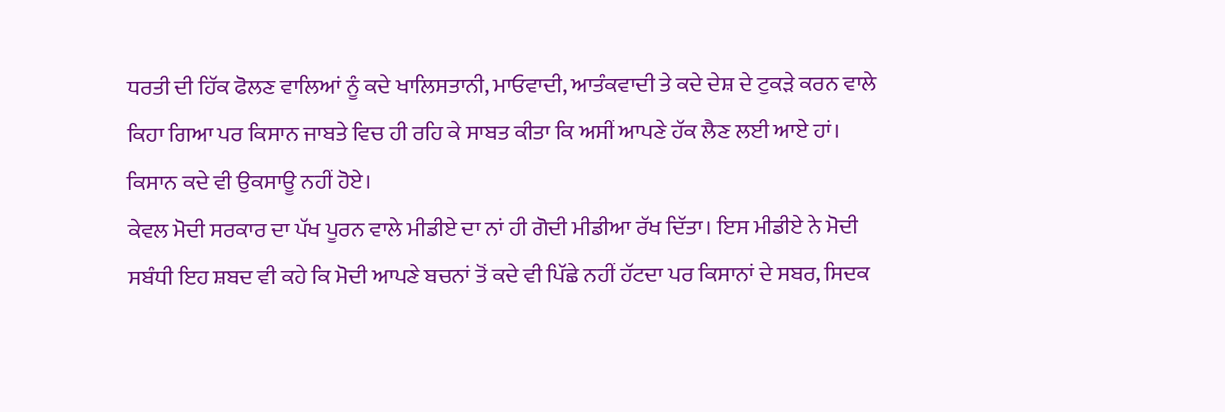ਧਰਤੀ ਦੀ ਹਿੱਕ ਫੋਲਣ ਵਾਲਿਆਂ ਨੂੰ ਕਦੇ ਖਾਲਿਸਤਾਨੀ, ਮਾਓਵਾਦੀ, ਆਤੰਕਵਾਦੀ ਤੇ ਕਦੇ ਦੇਸ਼ ਦੇ ਟੁਕੜੇ ਕਰਨ ਵਾਲੇ ਕਿਹਾ ਗਿਆ ਪਰ ਕਿਸਾਨ ਜਾਬਤੇ ਵਿਚ ਹੀ ਰਹਿ ਕੇ ਸਾਬਤ ਕੀਤਾ ਕਿ ਅਸੀਂ ਆਪਣੇ ਹੱਕ ਲੈਣ ਲਈ ਆਏ ਹਾਂ। ਕਿਸਾਨ ਕਦੇ ਵੀ ਉਕਸਾਊ ਨਹੀਂ ਹੋਏ।
ਕੇਵਲ ਮੋਦੀ ਸਰਕਾਰ ਦਾ ਪੱਖ ਪੂਰਨ ਵਾਲੇ ਮੀਡੀਏ ਦਾ ਨਾਂ ਹੀ ਗੋਦੀ ਮੀਡੀਆ ਰੱਖ ਦਿੱਤਾ। ਇਸ ਮੀਡੀਏ ਨੇ ਮੋਦੀ ਸਬੰਧੀ ਇਹ ਸ਼ਬਦ ਵੀ ਕਹੇ ਕਿ ਮੋਦੀ ਆਪਣੇ ਬਚਨਾਂ ਤੋਂ ਕਦੇ ਵੀ ਪਿੱਛੇ ਨਹੀਂ ਹੱਟਦਾ ਪਰ ਕਿਸਾਨਾਂ ਦੇ ਸਬਰ, ਸਿਦਕ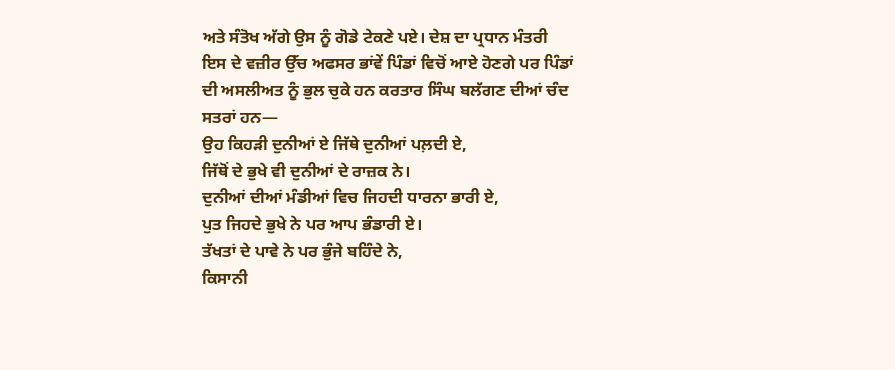ਅਤੇ ਸੰਤੋਖ ਅੱਗੇ ਉਸ ਨੂੰ ਗੋਡੇ ਟੇਕਣੇ ਪਏ। ਦੇਸ਼ ਦਾ ਪ੍ਰਧਾਨ ਮੰਤਰੀ ਇਸ ਦੇ ਵਜ਼ੀਰ ਉੱਚ ਅਫਸਰ ਭਾਂਵੇਂ ਪਿੰਡਾਂ ਵਿਚੋਂ ਆਏ ਹੋਣਗੇ ਪਰ ਪਿੰਡਾਂ ਦੀ ਅਸਲੀਅਤ ਨੂੰ ਭੁਲ ਚੁਕੇ ਹਨ ਕਰਤਾਰ ਸਿੰਘ ਬਲੱਗਣ ਦੀਆਂ ਚੰਦ ਸਤਰਾਂ ਹਨ—
ਉਹ ਕਿਹੜੀ ਦੁਨੀਆਂ ਏ ਜਿੱਥੇ ਦੁਨੀਆਂ ਪਲ਼ਦੀ ਏ,
ਜਿੱਥੋਂ ਦੇ ਭੁਖੇ ਵੀ ਦੁਨੀਆਂ ਦੇ ਰਾਜ਼ਕ ਨੇ।
ਦੁਨੀਆਂ ਦੀਆਂ ਮੰਡੀਆਂ ਵਿਚ ਜਿਹਦੀ ਧਾਰਨਾ ਭਾਰੀ ਏ,
ਪੁਤ ਜਿਹਦੇ ਭੁਖੇ ਨੇ ਪਰ ਆਪ ਭੰਡਾਰੀ ਏ।
ਤੱਖਤਾਂ ਦੇ ਪਾਵੇ ਨੇ ਪਰ ਭੁੰਜੇ ਬਹਿੰਦੇ ਨੇ,
ਕਿਸਾਨੀ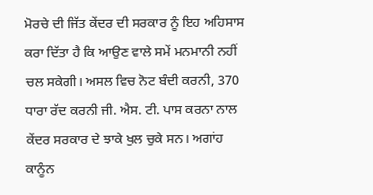ਮੋਰਚੇ ਦੀ ਜਿੱਤ ਕੇਂਦਰ ਦੀ ਸਰਕਾਰ ਨੂੰ ਇਹ ਅਹਿਸਾਸ ਕਰਾ ਦਿੱਤਾ ਹੈ ਕਿ ਆਉਣ ਵਾਲੇ ਸਮੇਂ ਮਨਮਾਨੀ ਨਹੀਂ ਚਲ ਸਕੇਗੀ। ਅਸਲ ਵਿਚ ਨੋਟ ਬੰਦੀ ਕਰਨੀ, 370 ਧਾਰਾ ਰੱਦ ਕਰਨੀ ਜੀ. ਐਸ. ਟੀ. ਪਾਸ ਕਰਨਾ ਨਾਲ ਕੇਂਦਰ ਸਰਕਾਰ ਦੇ ਝਾਕੇ ਖੁਲ ਚੁਕੇ ਸਨ। ਅਗਾਂਹ ਕਾਨੂੰਨ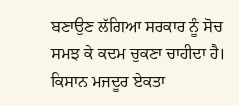ਬਣਾਉਣ ਲੱਗਿਆ ਸਰਕਾਰ ਨੂੰ ਸੋਚ ਸਮਝ ਕੇ ਕਦਮ ਚੁਕਣਾ ਚਾਹੀਦਾ ਹੈ।
ਕਿਸਾਨ ਮਜਦੂਰ ਏਕਤਾ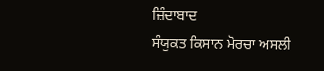ਜ਼ਿੰਦਾਬਾਦ
ਸੰਯੁਕਤ ਕਿਸਾਨ ਮੋਰਚਾ ਅਸਲੀ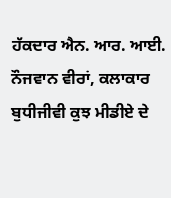ਹੱਕਦਾਰ ਐਨ. ਆਰ. ਆਈ. ਨੌਜਵਾਨ ਵੀਰਾਂ, ਕਲਾਕਾਰ ਬੁਧੀਜੀਵੀ ਕੁਝ ਮੀਡੀਏ ਦੇ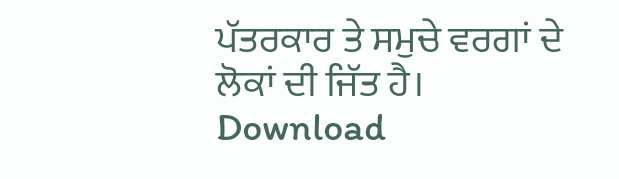ਪੱਤਰਕਾਰ ਤੇ ਸਮੁਚੇ ਵਰਗਾਂ ਦੇ ਲੋਕਾਂ ਦੀ ਜਿੱਤ ਹੈ।
Download